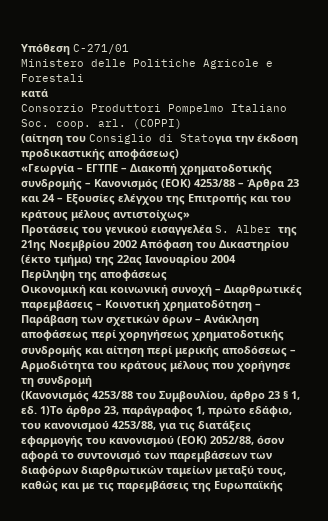Υπόθεση C-271/01
Ministero delle Politiche Agricole e Forestali
κατά
Consorzio Produttori Pompelmo Italiano Soc. coop. arl. (COPPI)
(αίτηση του Consiglio di Statoγια την έκδοση προδικαστικής αποφάσεως)
«Γεωργία – ΕΓΤΠΕ – Διακοπή χρηματοδοτικής συνδρομής – Κανονισμός (ΕΟΚ) 4253/88 – Άρθρα 23 και 24 – Εξουσίες ελέγχου της Επιτροπής και του κράτους μέλους αντιστοίχως»
Προτάσεις του γενικού εισαγγελέα S. Alber της 21ης Νοεμβρίου 2002 Απόφαση του Δικαστηρίου (έκτο τμήμα) της 22ας Ιανουαρίου 2004
Περίληψη της αποφάσεως
Οικονομική και κοινωνική συνοχή – Διαρθρωτικές παρεμβάσεις – Κοινοτική χρηματοδότηση – Παράβαση των σχετικών όρων – Ανάκληση αποφάσεως περί χορηγήσεως χρηματοδοτικής συνδρομής και αίτηση περί μερικής αποδόσεως – Αρμοδιότητα του κράτους μέλους που χορήγησε τη συνδρομή
(Κανονισμός 4253/88 του Συμβουλίου, άρθρο 23 § 1, εδ. 1)Το άρθρο 23, παράγραφος 1, πρώτο εδάφιο, του κανονισμού 4253/88, για τις διατάξεις εφαρμογής του κανονισμού (ΕΟΚ) 2052/88, όσον αφορά το συντονισμό των παρεμβάσεων των διαφόρων διαρθρωτικών ταμείων μεταξύ τους, καθώς και με τις παρεμβάσεις της Ευρωπαϊκής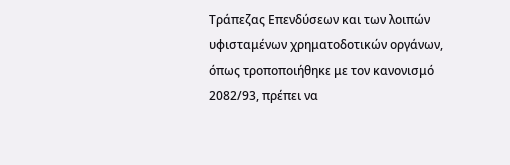Τράπεζας Επενδύσεων και των λοιπών υφισταμένων χρηματοδοτικών οργάνων, όπως τροποποιήθηκε με τον κανονισμό 2082/93, πρέπει να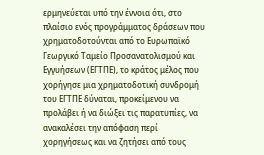ερμηνεύεται υπό την έννοια ότι, στο πλαίσιο ενός προγράμματος δράσεων που χρηματοδοτούνται από το Ευρωπαϊκό Γεωργικό Ταμείο Προσανατολισμού και Εγγυήσεων (ΕΓΤΠΕ), το κράτος μέλος που χορήγησε μια χρηματοδοτική συνδρομή του ΕΓΤΠΕ δύναται, προκείμενου να προλάβει ή να διώξει τις παρατυπίες, να ανακαλέσει την απόφαση περί χορηγήσεως και να ζητήσει από τους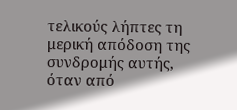τελικούς λήπτες τη μερική απόδοση της συνδρομής αυτής, όταν από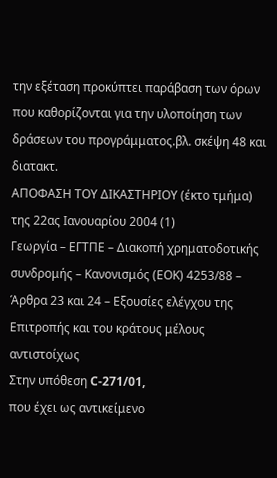την εξέταση προκύπτει παράβαση των όρων που καθορίζονται για την υλοποίηση των δράσεων του προγράμματος.βλ. σκέψη 48 και διατακτ.
ΑΠΟΦΑΣΗ ΤΟΥ ΔΙΚΑΣΤΗΡΙΟΥ (έκτο τμήμα)
της 22ας Ιανουαρίου 2004 (1)
Γεωργία – ΕΓΤΠΕ – Διακοπή χρηματοδοτικής συνδρομής – Κανονισμός (ΕΟΚ) 4253/88 – Άρθρα 23 και 24 – Εξουσίες ελέγχου της Επιτροπής και του κράτους μέλους αντιστοίχως
Στην υπόθεση C-271/01,
που έχει ως αντικείμενο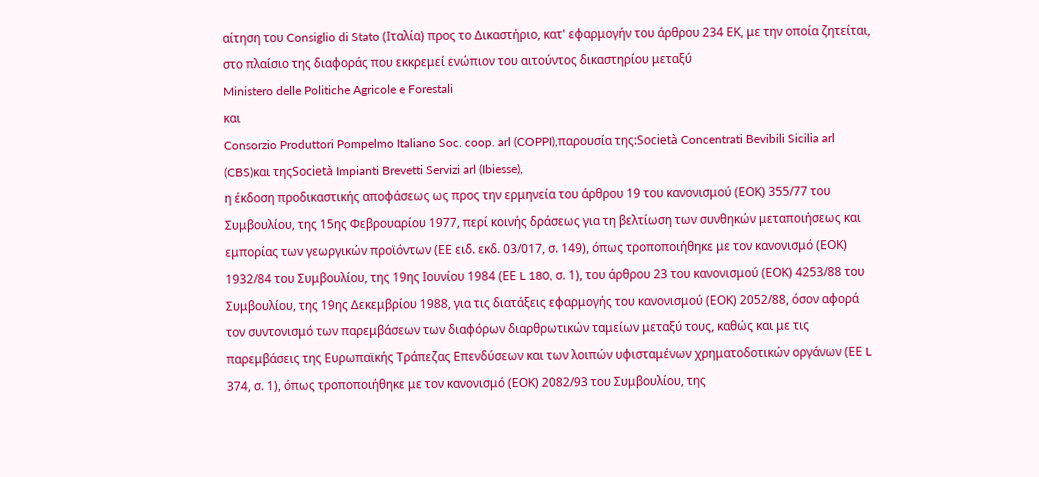αίτηση του Consiglio di Stato (Ιταλία) προς το Δικαστήριο, κατ' εφαρμογήν του άρθρου 234 ΕΚ, με την οποία ζητείται, στο πλαίσιο της διαφοράς που εκκρεμεί ενώπιον του αιτούντος δικαστηρίου μεταξύ
Ministero delle Politiche Agricole e Forestali
και
Consorzio Produttori Pompelmo Italiano Soc. coop. arl (COPPI),παρουσία της:Società Concentrati Bevibili Sicilia arl (CBS)και τηςSocietà Impianti Brevetti Servizi arl (Ibiesse),
η έκδοση προδικαστικής αποφάσεως ως προς την ερμηνεία του άρθρου 19 του κανονισμού (ΕΟΚ) 355/77 του Συμβουλίου, της 15ης Φεβρουαρίου 1977, περί κοινής δράσεως για τη βελτίωση των συνθηκών μεταποιήσεως και εμπορίας των γεωργικών προϊόντων (ΕΕ ειδ. εκδ. 03/017, σ. 149), όπως τροποποιήθηκε με τον κανονισμό (ΕΟΚ) 1932/84 του Συμβουλίου, της 19ης Ιουνίου 1984 (ΕΕ L 180, σ. 1), του άρθρου 23 του κανονισμού (ΕΟΚ) 4253/88 του Συμβουλίου, της 19ης Δεκεμβρίου 1988, για τις διατάξεις εφαρμογής του κανονισμού (ΕΟΚ) 2052/88, όσον αφορά τον συντονισμό των παρεμβάσεων των διαφόρων διαρθρωτικών ταμείων μεταξύ τους, καθώς και με τις παρεμβάσεις της Ευρωπαϊκής Τράπεζας Επενδύσεων και των λοιπών υφισταμένων χρηματοδοτικών οργάνων (ΕΕ L 374, σ. 1), όπως τροποποιήθηκε με τον κανονισμό (ΕΟΚ) 2082/93 του Συμβουλίου, της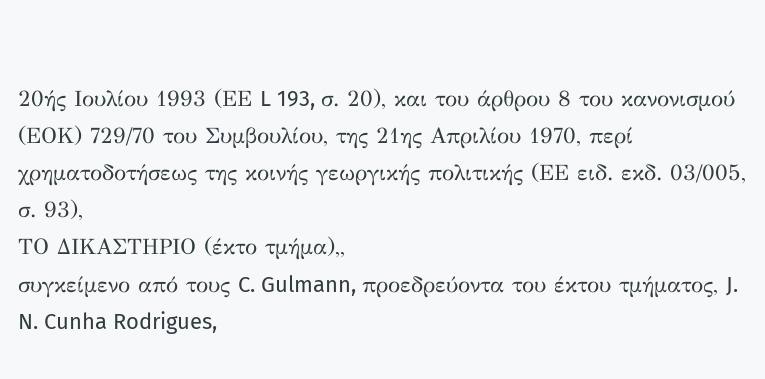20ής Ιουλίου 1993 (ΕΕ L 193, σ. 20), και του άρθρου 8 του κανονισμού (ΕΟΚ) 729/70 του Συμβουλίου, της 21ης Απριλίου 1970, περί χρηματοδοτήσεως της κοινής γεωργικής πολιτικής (ΕΕ ειδ. εκδ. 03/005, σ. 93),
ΤΟ ΔΙΚΑΣΤΗΡΙΟ (έκτο τμήμα),,
συγκείμενο από τους C. Gulmann, προεδρεύοντα του έκτου τμήματος, J. N. Cunha Rodrigues,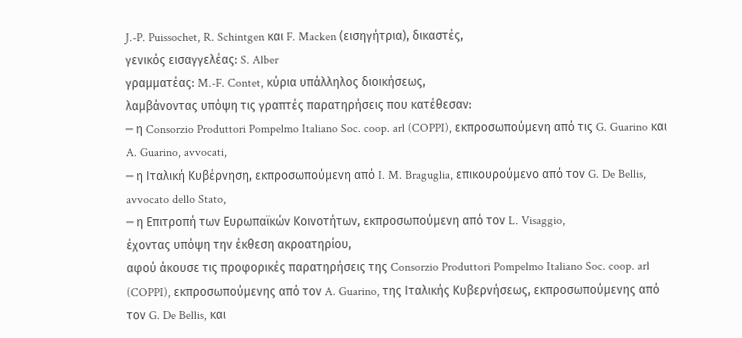J.-P. Puissochet, R. Schintgen και F. Macken (εισηγήτρια), δικαστές,
γενικός εισαγγελέας: S. Alber
γραμματέας: M.-F. Contet, κύρια υπάλληλος διοικήσεως,
λαμβάνοντας υπόψη τις γραπτές παρατηρήσεις που κατέθεσαν:
─ η Consorzio Produttori Pompelmo Italiano Soc. coop. arl (COPPI), εκπροσωπούμενη από τις G. Guarino και A. Guarino, avvocati,
─ η Ιταλική Κυβέρνηση, εκπροσωπούμενη από I. M. Braguglia, επικουρούμενο από τον G. De Bellis, avvocato dello Stato,
─ η Επιτροπή των Ευρωπαϊκών Κοινοτήτων, εκπροσωπούμενη από τον L. Visaggio,
έχοντας υπόψη την έκθεση ακροατηρίου,
αφού άκουσε τις προφορικές παρατηρήσεις της Consorzio Produttori Pompelmo Italiano Soc. coop. arl (COPPI), εκπροσωπούμενης από τον A. Guarino, της Ιταλικής Κυβερνήσεως, εκπροσωπούμενης από τον G. De Bellis, και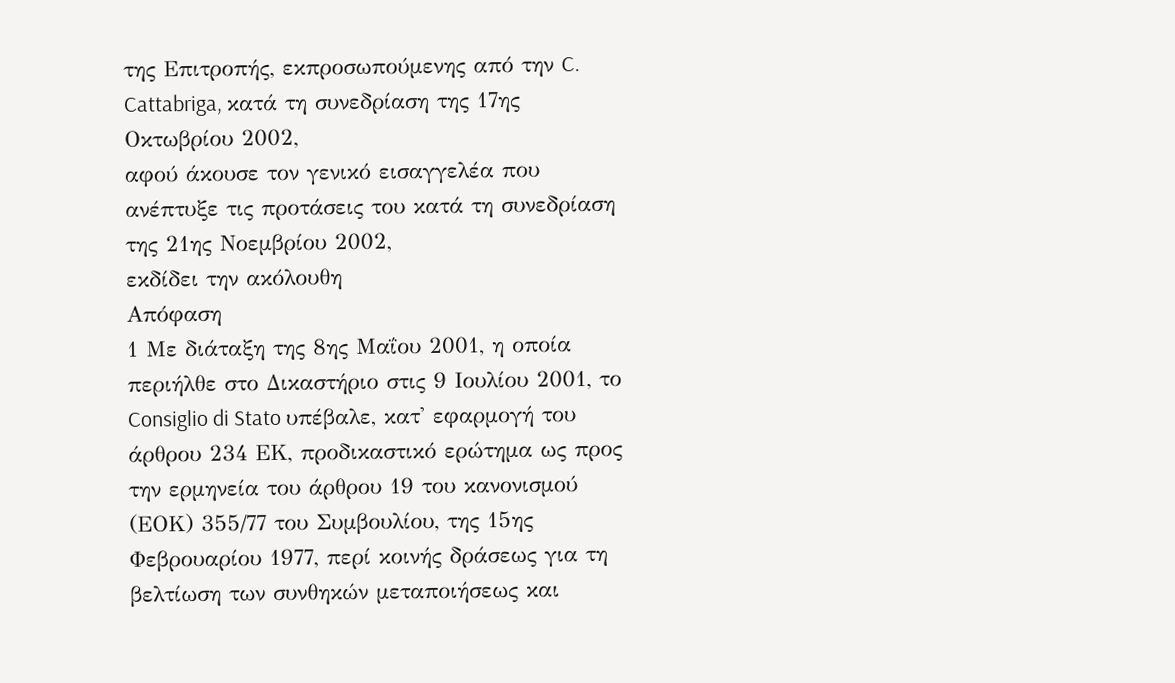της Επιτροπής, εκπροσωπούμενης από την C. Cattabriga, κατά τη συνεδρίαση της 17ης Οκτωβρίου 2002,
αφού άκουσε τον γενικό εισαγγελέα που ανέπτυξε τις προτάσεις του κατά τη συνεδρίαση της 21ης Νοεμβρίου 2002,
εκδίδει την ακόλουθη
Απόφαση
1 Με διάταξη της 8ης Μαΐου 2001, η οποία περιήλθε στο Δικαστήριο στις 9 Ιουλίου 2001, το Consiglio di Stato υπέβαλε, κατ' εφαρμογή του άρθρου 234 ΕΚ, προδικαστικό ερώτημα ως προς την ερμηνεία του άρθρου 19 του κανονισμού (ΕΟΚ) 355/77 του Συμβουλίου, της 15ης Φεβρουαρίου 1977, περί κοινής δράσεως για τη βελτίωση των συνθηκών μεταποιήσεως και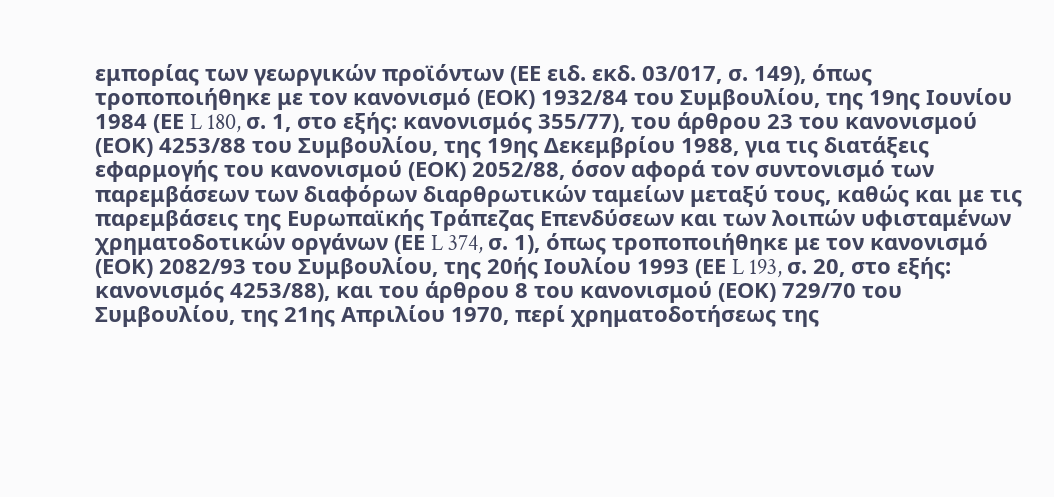εμπορίας των γεωργικών προϊόντων (ΕΕ ειδ. εκδ. 03/017, σ. 149), όπως τροποποιήθηκε με τον κανονισμό (ΕΟΚ) 1932/84 του Συμβουλίου, της 19ης Ιουνίου 1984 (ΕΕ L 180, σ. 1, στο εξής: κανονισμός 355/77), του άρθρου 23 του κανονισμού (ΕΟΚ) 4253/88 του Συμβουλίου, της 19ης Δεκεμβρίου 1988, για τις διατάξεις εφαρμογής του κανονισμού (ΕΟΚ) 2052/88, όσον αφορά τον συντονισμό των παρεμβάσεων των διαφόρων διαρθρωτικών ταμείων μεταξύ τους, καθώς και με τις παρεμβάσεις της Ευρωπαϊκής Τράπεζας Επενδύσεων και των λοιπών υφισταμένων χρηματοδοτικών οργάνων (ΕΕ L 374, σ. 1), όπως τροποποιήθηκε με τον κανονισμό (ΕΟΚ) 2082/93 του Συμβουλίου, της 20ής Ιουλίου 1993 (ΕΕ L 193, σ. 20, στο εξής: κανονισμός 4253/88), και του άρθρου 8 του κανονισμού (ΕΟΚ) 729/70 του Συμβουλίου, της 21ης Απριλίου 1970, περί χρηματοδοτήσεως της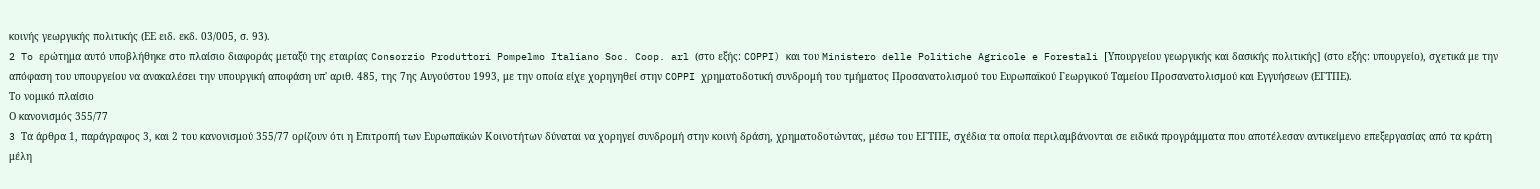κοινής γεωργικής πολιτικής (ΕΕ ειδ. εκδ. 03/005, σ. 93).
2 To ερώτημα αυτό υποβλήθηκε στο πλαίσιο διαφοράς μεταξύ της εταιρίας Consorzio Produttori Pompelmo Italiano Soc. Coop. arl (στο εξής: COPPI) και του Ministero delle Politiche Agricole e Forestali [Υπουργείου γεωργικής και δασικής πολιτικής] (στο εξής: υπουργείο), σχετικά με την απόφαση του υπουργείου να ανακαλέσει την υπουργική αποφάση υπ' αριθ. 485, της 7ης Αυγούστου 1993, με την οποία είχε χορηγηθεί στην COPPI χρηματοδοτική συνδρομή του τμήματος Προσανατολισμού του Ευρωπαϊκού Γεωργικού Ταμείου Προσανατολισμού και Εγγυήσεων (ΕΓΤΠΕ).
Το νομικό πλαίσιο
Ο κανονισμός 355/77
3 Tα άρθρα 1, παράγραφος 3, και 2 του κανονισμού 355/77 ορίζουν ότι η Επιτροπή των Ευρωπαϊκών Κοινοτήτων δύναται να χορηγεί συνδρομή στην κοινή δράση, χρηματοδοτώντας, μέσω του ΕΓΤΠΕ, σχέδια τα οποία περιλαμβάνονται σε ειδικά προγράμματα που αποτέλεσαν αντικείμενο επεξεργασίας από τα κράτη μέλη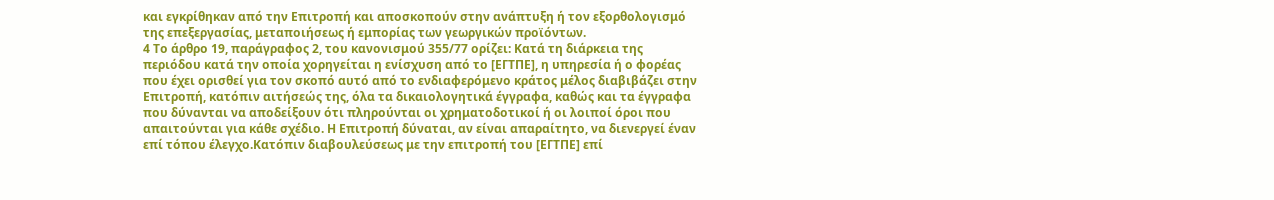και εγκρίθηκαν από την Επιτροπή και αποσκοπούν στην ανάπτυξη ή τον εξορθολογισμό της επεξεργασίας, μεταποιήσεως ή εμπορίας των γεωργικών προϊόντων.
4 Το άρθρο 19, παράγραφος 2, του κανονισμού 355/77 ορίζει: Κατά τη διάρκεια της περιόδου κατά την οποία χορηγείται η ενίσχυση από το [ΕΓΤΠΕ], η υπηρεσία ή ο φορέας που έχει ορισθεί για τον σκοπό αυτό από το ενδιαφερόμενο κράτος μέλος διαβιβάζει στην Επιτροπή, κατόπιν αιτήσεώς της, όλα τα δικαιολογητικά έγγραφα, καθώς και τα έγγραφα που δύνανται να αποδείξουν ότι πληρούνται οι χρηματοδοτικοί ή οι λοιποί όροι που απαιτούνται για κάθε σχέδιο. Η Επιτροπή δύναται, αν είναι απαραίτητο, να διενεργεί έναν επί τόπου έλεγχο.Kατόπιν διαβουλεύσεως με την επιτροπή του [ΕΓΤΠΕ] επί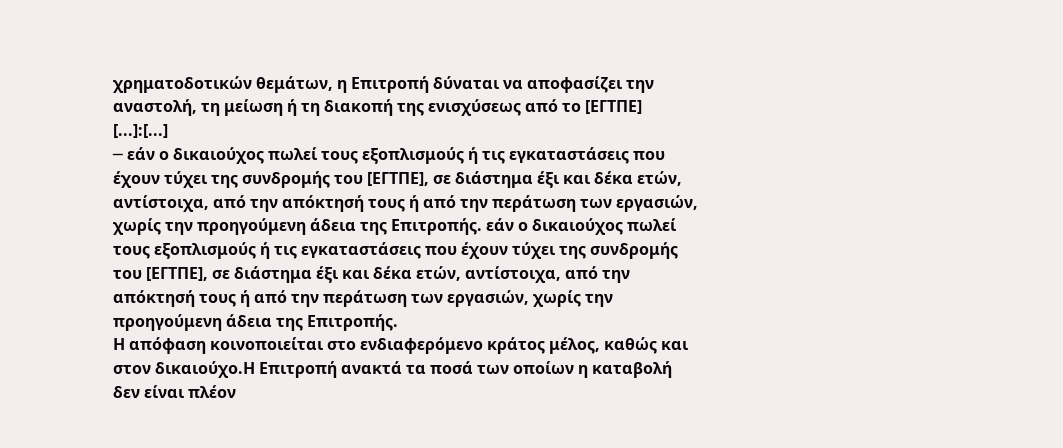χρηματοδοτικών θεμάτων, η Επιτροπή δύναται να αποφασίζει την αναστολή, τη μείωση ή τη διακοπή της ενισχύσεως από το [ΕΓΤΠΕ] [...]:[...]
─ εάν ο δικαιούχος πωλεί τους εξοπλισμούς ή τις εγκαταστάσεις που έχουν τύχει της συνδρομής του [ΕΓΤΠΕ], σε διάστημα έξι και δέκα ετών, αντίστοιχα, από την απόκτησή τους ή από την περάτωση των εργασιών, χωρίς την προηγούμενη άδεια της Επιτροπής. εάν ο δικαιούχος πωλεί τους εξοπλισμούς ή τις εγκαταστάσεις που έχουν τύχει της συνδρομής του [ΕΓΤΠΕ], σε διάστημα έξι και δέκα ετών, αντίστοιχα, από την απόκτησή τους ή από την περάτωση των εργασιών, χωρίς την προηγούμενη άδεια της Επιτροπής.
Η απόφαση κοινοποιείται στο ενδιαφερόμενο κράτος μέλος, καθώς και στον δικαιούχο.Η Επιτροπή ανακτά τα ποσά των οποίων η καταβολή δεν είναι πλέον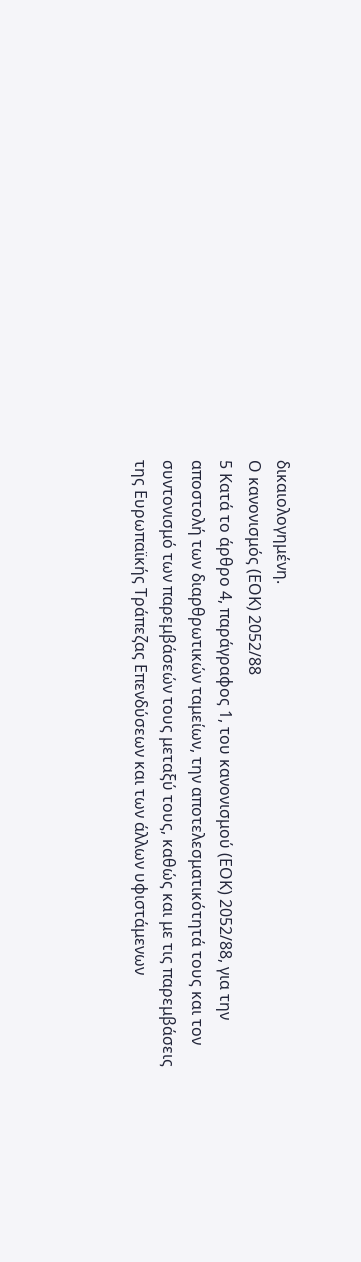δικαιολογημένη.
Ο κανονισμός (ΕΟΚ) 2052/88
5 Κατά το άρθρο 4, παράγραφος 1, του κανονισμού (ΕΟΚ) 2052/88, για την αποστολή των διαρθρωτικών ταμείων, την αποτελεσματικότητά τους και τον συντονισμό των παρεμβάσεών τους μεταξύ τους, καθώς και με τις παρεμβάσεις της Ευρωπαϊκής Τράπεζας Επενδύσεων και των άλλων υφιστάμενων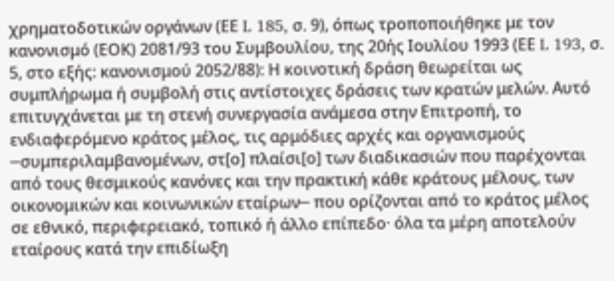χρηματοδοτικών οργάνων (ΕΕ L 185, σ. 9), όπως τροποποιήθηκε με τον κανονισμό (ΕΟΚ) 2081/93 του Συμβουλίου, της 20ής Ιουλίου 1993 (ΕΕ L 193, σ. 5, στο εξής: κανονισμού 2052/88): Η κοινοτική δράση θεωρείται ως συμπλήρωμα ή συμβολή στις αντίστοιχες δράσεις των κρατών μελών. Αυτό επιτυγχάνεται με τη στενή συνεργασία ανάμεσα στην Επιτροπή, το ενδιαφερόμενο κράτος μέλος, τις αρμόδιες αρχές και οργανισμούς ─συμπεριλαμβανομένων, στ[ο] πλαίσι[ο] των διαδικασιών που παρέχονται από τους θεσμικούς κανόνες και την πρακτική κάθε κράτους μέλους, των οικονομικών και κοινωνικών εταίρων─ που ορίζονται από το κράτος μέλος σε εθνικό, περιφερειακό, τοπικό ή άλλο επίπεδο· όλα τα μέρη αποτελούν εταίρους κατά την επιδίωξη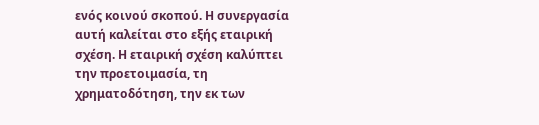ενός κοινού σκοπού. Η συνεργασία αυτή καλείται στο εξής εταιρική σχέση. Η εταιρική σχέση καλύπτει την προετοιμασία, τη χρηματοδότηση, την εκ των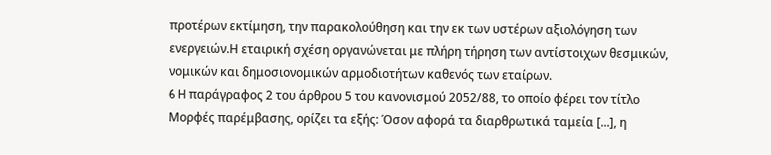προτέρων εκτίμηση, την παρακολούθηση και την εκ των υστέρων αξιολόγηση των ενεργειών.Η εταιρική σχέση οργανώνεται με πλήρη τήρηση των αντίστοιχων θεσμικών, νομικών και δημοσιονομικών αρμοδιοτήτων καθενός των εταίρων.
6 H παράγραφος 2 του άρθρου 5 του κανονισμού 2052/88, το οποίο φέρει τον τίτλο Μορφές παρέμβασης, ορίζει τα εξής: Όσον αφορά τα διαρθρωτικά ταμεία [...], η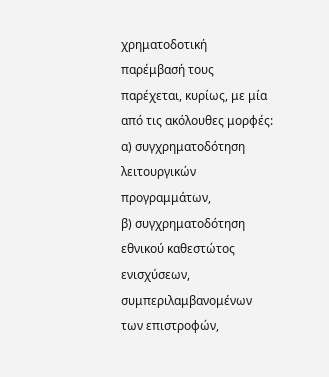χρηματοδοτική παρέμβασή τους παρέχεται, κυρίως, με μία από τις ακόλουθες μορφές:
α) συγχρηματοδότηση λειτουργικών προγραμμάτων,
β) συγχρηματοδότηση εθνικού καθεστώτος ενισχύσεων, συμπεριλαμβανομένων των επιστροφών,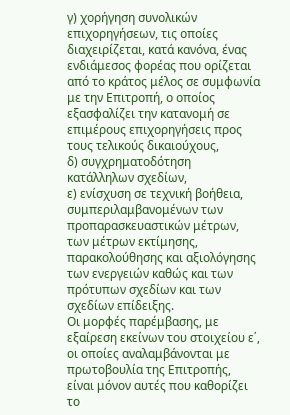γ) χορήγηση συνολικών επιχορηγήσεων, τις οποίες διαχειρίζεται, κατά κανόνα, ένας ενδιάμεσος φορέας που ορίζεται από το κράτος μέλος σε συμφωνία με την Επιτροπή, ο οποίος εξασφαλίζει την κατανομή σε επιμέρους επιχορηγήσεις προς τους τελικούς δικαιούχους,
δ) συγχρηματοδότηση κατάλληλων σχεδίων,
ε) ενίσχυση σε τεχνική βοήθεια, συμπεριλαμβανομένων των προπαρασκευαστικών μέτρων, των μέτρων εκτίμησης, παρακολούθησης και αξιολόγησης των ενεργειών καθώς και των πρότυπων σχεδίων και των σχεδίων επίδειξης.
Οι μορφές παρέμβασης, με εξαίρεση εκείνων του στοιχείου ε΄, οι οποίες αναλαμβάνονται με πρωτοβουλία της Επιτροπής, είναι μόνον αυτές που καθορίζει το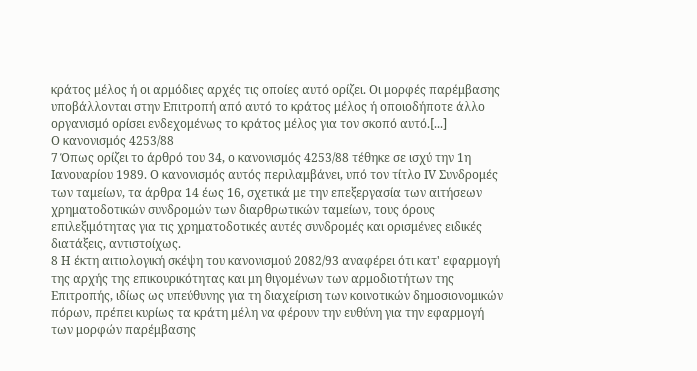κράτος μέλος ή οι αρμόδιες αρχές τις οποίες αυτό ορίζει. Οι μορφές παρέμβασης υποβάλλονται στην Επιτροπή από αυτό το κράτος μέλος ή οποιοδήποτε άλλο οργανισμό ορίσει ενδεχομένως το κράτος μέλος για τον σκοπό αυτό.[...]
Ο κανονισμός 4253/88
7 Όπως ορίζει το άρθρό του 34, ο κανονισμός 4253/88 τέθηκε σε ισχύ την 1η Ιανουαρίου 1989. Ο κανονισμός αυτός περιλαμβάνει, υπό τον τίτλο IV Συνδρομές των ταμείων, τα άρθρα 14 έως 16, σχετικά με την επεξεργασία των αιτήσεων χρηματοδοτικών συνδρομών των διαρθρωτικών ταμείων, τους όρους επιλεξιμότητας για τις χρηματοδοτικές αυτές συνδρομές και ορισμένες ειδικές διατάξεις, αντιστοίχως.
8 Η έκτη αιτιολογική σκέψη του κανονισμού 2082/93 αναφέρει ότι κατ' εφαρμογή της αρχής της επικουρικότητας και μη θιγομένων των αρμοδιοτήτων της Επιτροπής, ιδίως ως υπεύθυνης για τη διαχείριση των κοινοτικών δημοσιονομικών πόρων, πρέπει κυρίως τα κράτη μέλη να φέρουν την ευθύνη για την εφαρμογή των μορφών παρέμβασης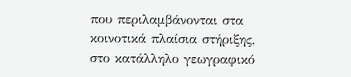που περιλαμβάνονται στα κοινοτικά πλαίσια στήριξης, στο κατάλληλο γεωγραφικό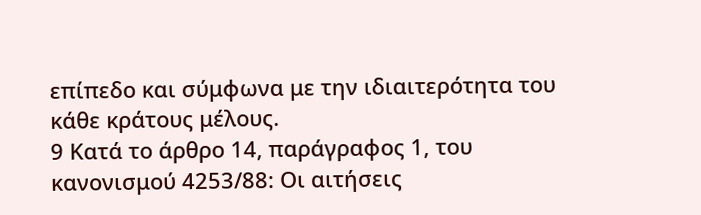επίπεδο και σύμφωνα με την ιδιαιτερότητα του κάθε κράτους μέλους.
9 Κατά το άρθρο 14, παράγραφος 1, του κανονισμού 4253/88: Οι αιτήσεις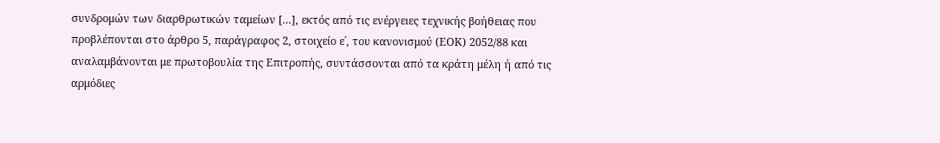συνδρομών των διαρθρωτικών ταμείων [...], εκτός από τις ενέργειες τεχνικής βοήθειας που προβλέπονται στο άρθρο 5, παράγραφος 2, στοιχείο ε΄, του κανονισμού (ΕΟΚ) 2052/88 και αναλαμβάνονται με πρωτοβουλία της Επιτροπής, συντάσσονται από τα κράτη μέλη ή από τις αρμόδιες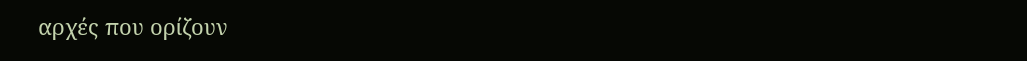αρχές που ορίζουν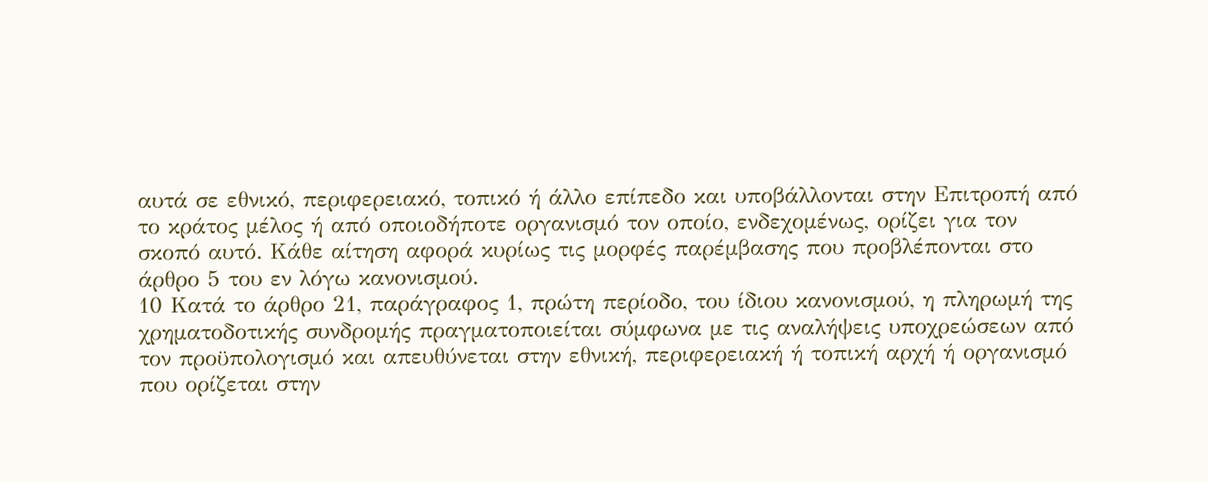αυτά σε εθνικό, περιφερειακό, τοπικό ή άλλο επίπεδο και υποβάλλονται στην Επιτροπή από το κράτος μέλος ή από οποιοδήποτε οργανισμό τον οποίο, ενδεχομένως, ορίζει για τον σκοπό αυτό. Κάθε αίτηση αφορά κυρίως τις μορφές παρέμβασης που προβλέπονται στο άρθρο 5 του εν λόγω κανονισμού.
10 Κατά το άρθρο 21, παράγραφος 1, πρώτη περίοδο, του ίδιου κανονισμού, η πληρωμή της χρηματοδοτικής συνδρομής πραγματοποιείται σύμφωνα με τις αναλήψεις υποχρεώσεων από τον προϋπολογισμό και απευθύνεται στην εθνική, περιφερειακή ή τοπική αρχή ή οργανισμό που ορίζεται στην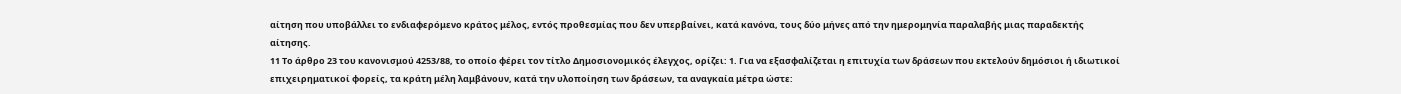αίτηση που υποβάλλει το ενδιαφερόμενο κράτος μέλος, εντός προθεσμίας που δεν υπερβαίνει, κατά κανόνα, τους δύο μήνες από την ημερομηνία παραλαβής μιας παραδεκτής αίτησης.
11 Το άρθρο 23 του κανονισμού 4253/88, το οποίο φέρει τον τίτλο Δημοσιονομικός έλεγχος, ορίζει: 1. Για να εξασφαλίζεται η επιτυχία των δράσεων που εκτελούν δημόσιοι ή ιδιωτικοί επιχειρηματικοί φορείς, τα κράτη μέλη λαμβάνουν, κατά την υλοποίηση των δράσεων, τα αναγκαία μέτρα ώστε: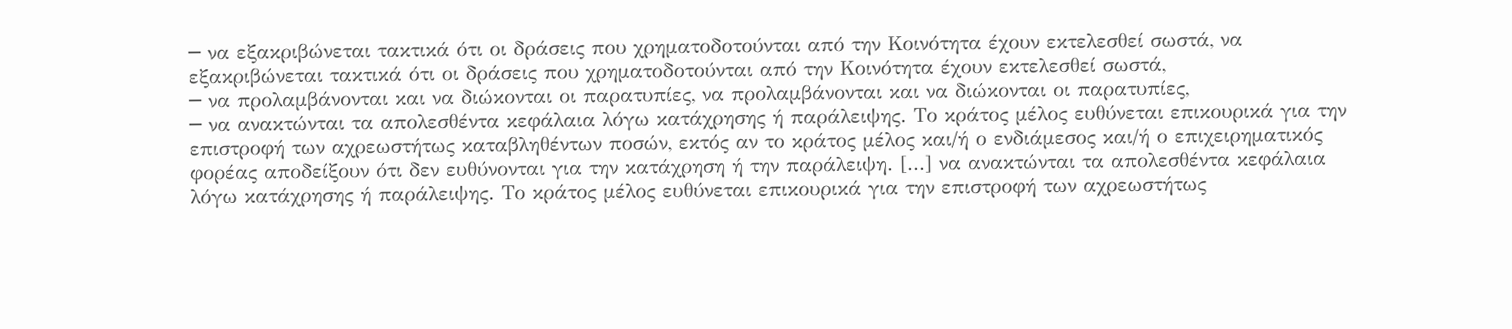─ να εξακριβώνεται τακτικά ότι οι δράσεις που χρηματοδοτούνται από την Κοινότητα έχουν εκτελεσθεί σωστά, να εξακριβώνεται τακτικά ότι οι δράσεις που χρηματοδοτούνται από την Κοινότητα έχουν εκτελεσθεί σωστά,
─ να προλαμβάνονται και να διώκονται οι παρατυπίες, να προλαμβάνονται και να διώκονται οι παρατυπίες,
─ να ανακτώνται τα απολεσθέντα κεφάλαια λόγω κατάχρησης ή παράλειψης. Το κράτος μέλος ευθύνεται επικουρικά για την επιστροφή των αχρεωστήτως καταβληθέντων ποσών, εκτός αν το κράτος μέλος και/ή ο ενδιάμεσος και/ή ο επιχειρηματικός φορέας αποδείξουν ότι δεν ευθύνονται για την κατάχρηση ή την παράλειψη. [...] να ανακτώνται τα απολεσθέντα κεφάλαια λόγω κατάχρησης ή παράλειψης. Το κράτος μέλος ευθύνεται επικουρικά για την επιστροφή των αχρεωστήτως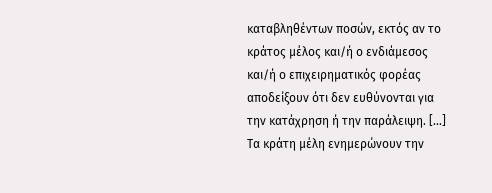καταβληθέντων ποσών, εκτός αν το κράτος μέλος και/ή ο ενδιάμεσος και/ή ο επιχειρηματικός φορέας αποδείξουν ότι δεν ευθύνονται για την κατάχρηση ή την παράλειψη. [...]
Τα κράτη μέλη ενημερώνουν την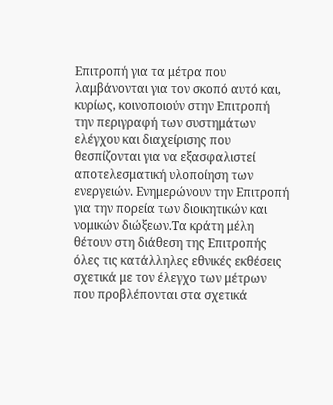Επιτροπή για τα μέτρα που λαμβάνονται για τον σκοπό αυτό και, κυρίως, κοινοποιούν στην Επιτροπή την περιγραφή των συστημάτων ελέγχου και διαχείρισης που θεσπίζονται για να εξασφαλιστεί αποτελεσματική υλοποίηση των ενεργειών. Ενημερώνουν την Επιτροπή για την πορεία των διοικητικών και νομικών διώξεων.Τα κράτη μέλη θέτουν στη διάθεση της Επιτροπής όλες τις κατάλληλες εθνικές εκθέσεις σχετικά με τον έλεγχο των μέτρων που προβλέπονται στα σχετικά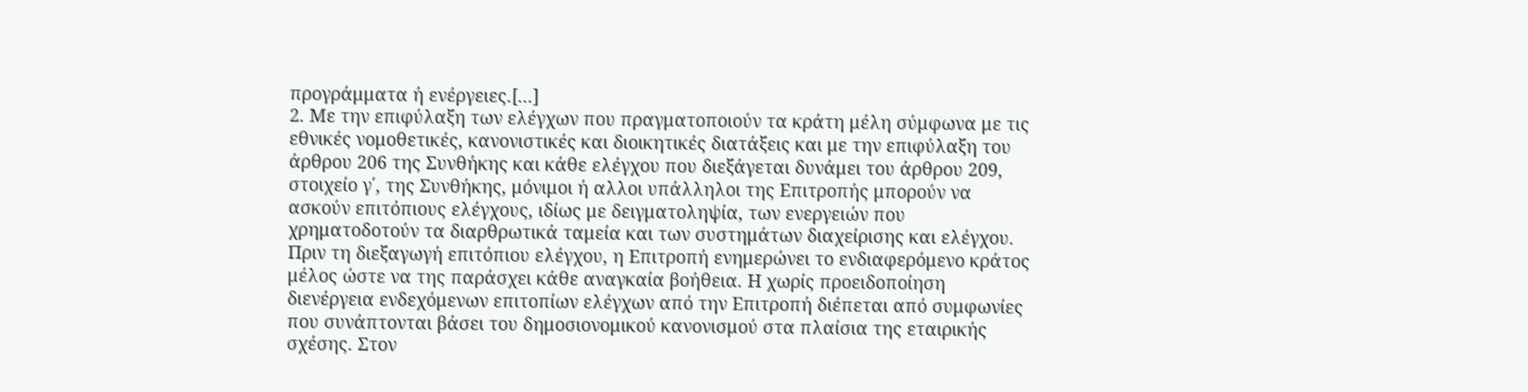προγράμματα ή ενέργειες.[...]
2. Με την επιφύλαξη των ελέγχων που πραγματοποιούν τα κράτη μέλη σύμφωνα με τις εθνικές νομοθετικές, κανονιστικές και διοικητικές διατάξεις και με την επιφύλαξη του άρθρου 206 της Συνθήκης και κάθε ελέγχου που διεξάγεται δυνάμει του άρθρου 209, στοιχείο γ΄, της Συνθήκης, μόνιμοι ή αλλοι υπάλληλοι της Επιτροπής μπορούν να ασκούν επιτόπιους ελέγχους, ιδίως με δειγματοληψία, των ενεργειών που χρηματοδοτούν τα διαρθρωτικά ταμεία και των συστημάτων διαχείρισης και ελέγχου.
Πριν τη διεξαγωγή επιτόπιου ελέγχου, η Επιτροπή ενημερώνει το ενδιαφερόμενο κράτος μέλος ώστε να της παράσχει κάθε αναγκαία βοήθεια. Η χωρίς προειδοποίηση διενέργεια ενδεχόμενων επιτοπίων ελέγχων από την Επιτροπή διέπεται από συμφωνίες που συνάπτονται βάσει του δημοσιονομικού κανονισμού στα πλαίσια της εταιρικής σχέσης. Στον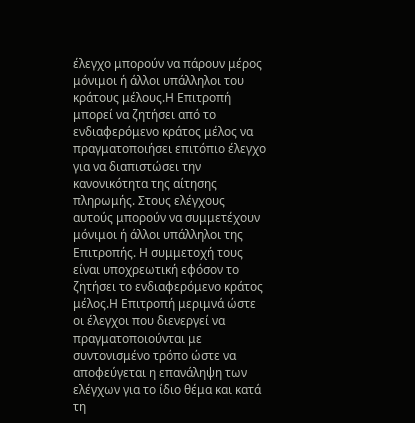έλεγχο μπορούν να πάρουν μέρος μόνιμοι ή άλλοι υπάλληλοι του κράτους μέλους.Η Επιτροπή μπορεί να ζητήσει από το ενδιαφερόμενο κράτος μέλος να πραγματοποιήσει επιτόπιο έλεγχο για να διαπιστώσει την κανονικότητα της αίτησης πληρωμής. Στους ελέγχους αυτούς μπορούν να συμμετέχουν μόνιμοι ή άλλοι υπάλληλοι της Επιτροπής. Η συμμετοχή τους είναι υποχρεωτική εφόσον το ζητήσει το ενδιαφερόμενο κράτος μέλος.Η Επιτροπή μεριμνά ώστε οι έλεγχοι που διενεργεί να πραγματοποιούνται με συντονισμένο τρόπο ώστε να αποφεύγεται η επανάληψη των ελέγχων για το ίδιο θέμα και κατά τη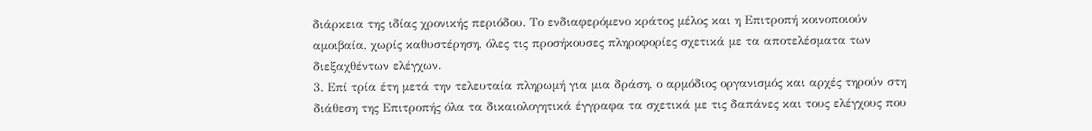διάρκεια της ιδίας χρονικής περιόδου. Το ενδιαφερόμενο κράτος μέλος και η Επιτροπή κοινοποιούν αμοιβαία, χωρίς καθυστέρηση, όλες τις προσήκουσες πληροφορίες σχετικά με τα αποτελέσματα των διεξαχθέντων ελέγχων.
3. Επί τρία έτη μετά την τελευταία πληρωμή για μια δράση, ο αρμόδιος οργανισμός και αρχές τηρούν στη διάθεση της Επιτροπής όλα τα δικαιολογητικά έγγραφα τα σχετικά με τις δαπάνες και τους ελέγχους που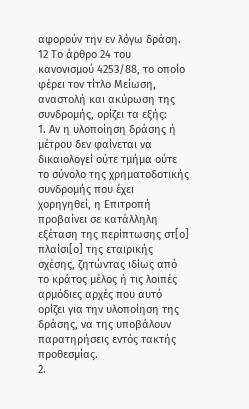αφορούν την εν λόγω δράση.
12 Το άρθρο 24 του κανονισμού 4253/88, το οποίο φέρει τον τίτλο Μείωση, αναστολή και ακύρωση της συνδρομής, ορίζει τα εξής:
1. Αν η υλοποίηση δράσης ή μέτρου δεν φαίνεται να δικαιολογεί ούτε τμήμα ούτε το σύνολο της χρηματοδοτικής συνδρομής που έχει χορηγηθεί, η Επιτροπή προβαίνει σε κατάλληλη εξέταση της περίπτωσης στ[ο] πλαίσι[ο] της εταιρικής σχέσης, ζητώντας ιδίως από το κράτος μέλος ή τις λοιπές αρμόδιες αρχές που αυτό ορίζει για την υλοποίηση της δράσης, να της υποβάλουν παρατηρήσεις εντός τακτής προθεσμίας.
2.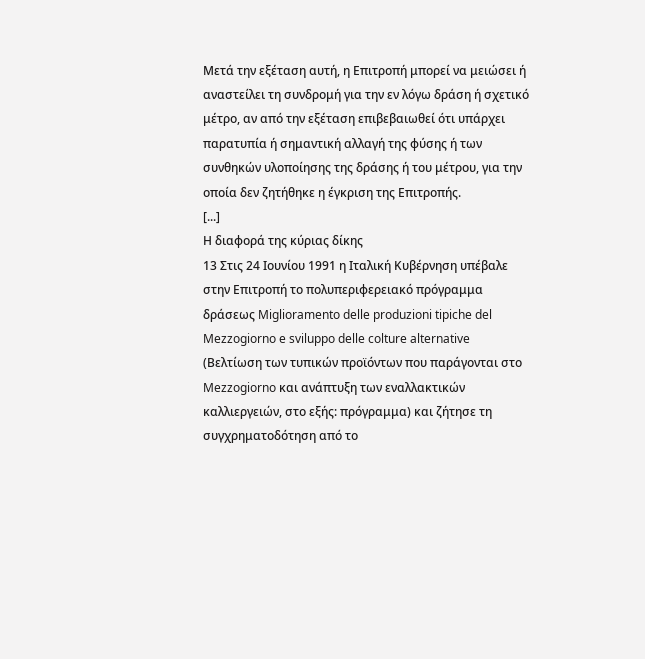Μετά την εξέταση αυτή, η Επιτροπή μπορεί να μειώσει ή αναστείλει τη συνδρομή για την εν λόγω δράση ή σχετικό μέτρο, αν από την εξέταση επιβεβαιωθεί ότι υπάρχει παρατυπία ή σημαντική αλλαγή της φύσης ή των συνθηκών υλοποίησης της δράσης ή του μέτρου, για την οποία δεν ζητήθηκε η έγκριση της Επιτροπής.
[...]
Η διαφορά της κύριας δίκης
13 Στις 24 Ιουνίου 1991 η Ιταλική Κυβέρνηση υπέβαλε στην Επιτροπή το πολυπεριφερειακό πρόγραμμα δράσεως Miglioramento delle produzioni tipiche del Mezzogiorno e sviluppo delle colture alternative (Βελτίωση των τυπικών προϊόντων που παράγονται στο Mezzogiorno και ανάπτυξη των εναλλακτικών καλλιεργειών, στο εξής: πρόγραμμα) και ζήτησε τη συγχρηματοδότηση από το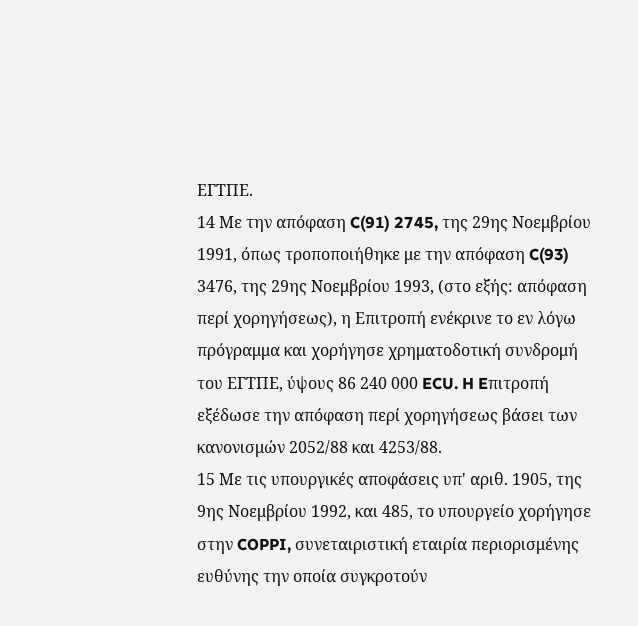ΕΓΤΠΕ.
14 Με την απόφαση C(91) 2745, της 29ης Νοεμβρίου 1991, όπως τροποποιήθηκε με την απόφαση C(93) 3476, της 29ης Νοεμβρίου 1993, (στο εξής: απόφαση περί χορηγήσεως), η Επιτροπή ενέκρινε το εν λόγω πρόγραμμα και χορήγησε χρηματοδοτική συνδρομή του ΕΓΤΠΕ, ύψους 86 240 000 ECU. H Eπιτροπή εξέδωσε την απόφαση περί χορηγήσεως βάσει των κανονισμών 2052/88 και 4253/88.
15 Με τις υπουργικές αποφάσεις υπ' αριθ. 1905, της 9ης Νοεμβρίου 1992, και 485, το υπουργείο χορήγησε στην COPPI, συνεταιριστική εταιρία περιορισμένης ευθύνης την οποία συγκροτούν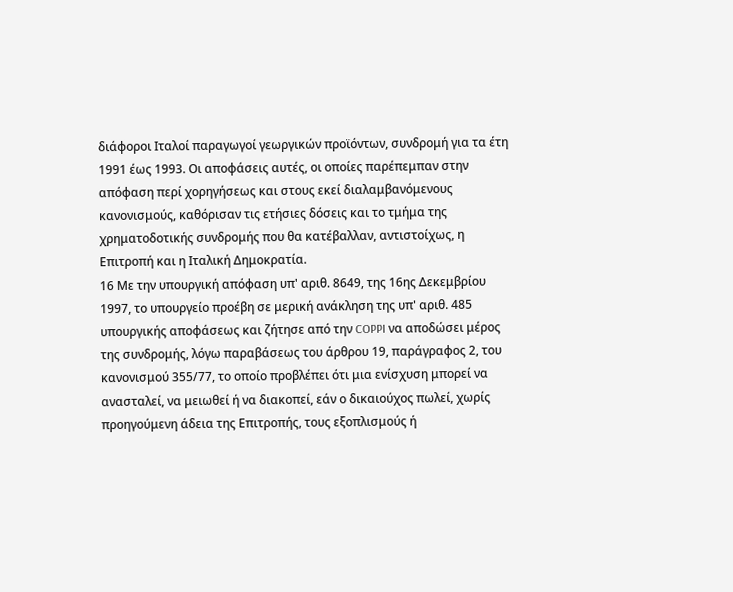διάφοροι Ιταλοί παραγωγοί γεωργικών προϊόντων, συνδρομή για τα έτη 1991 έως 1993. Οι αποφάσεις αυτές, οι οποίες παρέπεμπαν στην απόφαση περί χορηγήσεως και στους εκεί διαλαμβανόμενους κανονισμούς, καθόρισαν τις ετήσιες δόσεις και το τμήμα της χρηματοδοτικής συνδρομής που θα κατέβαλλαν, αντιστοίχως, η Επιτροπή και η Ιταλική Δημοκρατία.
16 Με την υπουργική απόφαση υπ' αριθ. 8649, της 16ης Δεκεμβρίου 1997, το υπουργείο προέβη σε μερική ανάκληση της υπ' αριθ. 485 υπουργικής αποφάσεως και ζήτησε από την COPPI να αποδώσει μέρος της συνδρομής, λόγω παραβάσεως του άρθρου 19, παράγραφος 2, του κανονισμού 355/77, το οποίο προβλέπει ότι μια ενίσχυση μπορεί να ανασταλεί, να μειωθεί ή να διακοπεί, εάν ο δικαιούχος πωλεί, χωρίς προηγούμενη άδεια της Επιτροπής, τους εξοπλισμούς ή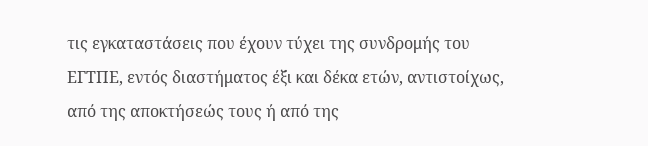τις εγκαταστάσεις που έχουν τύχει της συνδρομής του ΕΓΤΠΕ, εντός διαστήματος έξι και δέκα ετών, αντιστοίχως, από της αποκτήσεώς τους ή από της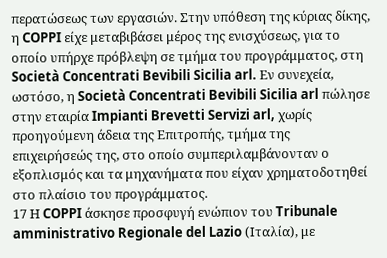περατώσεως των εργασιών. Στην υπόθεση της κύριας δίκης, η COPPI είχε μεταβιβάσει μέρος της ενισχύσεως, για το οποίο υπήρχε πρόβλεψη σε τμήμα του προγράμματος, στη Società Concentrati Bevibili Sicilia arl. Εν συνεχεία, ωστόσο, η Società Concentrati Bevibili Sicilia arl πώλησε στην εταιρία Impianti Brevetti Servizi arl, χωρίς προηγούμενη άδεια της Επιτροπής, τμήμα της επιχειρήσεώς της, στο οποίο συμπεριλαμβάνονταν ο εξοπλισμός και τα μηχανήματα που είχαν χρηματοδοτηθεί στο πλαίσιο του προγράμματος.
17 Η COPPI άσκησε προσφυγή ενώπιον του Tribunale amministrativo Regionale del Lazio (Ιταλία), με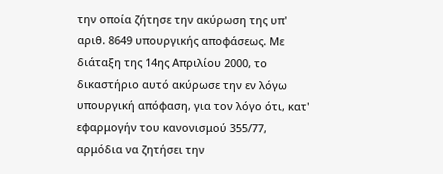την οποία ζήτησε την ακύρωση της υπ' αριθ. 8649 υπουργικής αποφάσεως. Με διάταξη της 14ης Απριλίου 2000, το δικαστήριο αυτό ακύρωσε την εν λόγω υπουργική απόφαση, για τον λόγο ότι, κατ' εφαρμογήν του κανονισμού 355/77, αρμόδια να ζητήσει την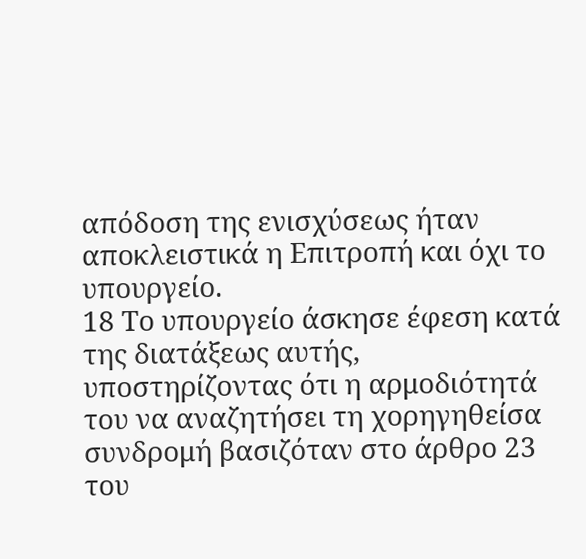απόδοση της ενισχύσεως ήταν αποκλειστικά η Επιτροπή και όχι το υπουργείο.
18 Το υπουργείο άσκησε έφεση κατά της διατάξεως αυτής, υποστηρίζοντας ότι η αρμοδιότητά του να αναζητήσει τη χορηγηθείσα συνδρομή βασιζόταν στο άρθρο 23 του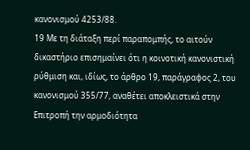κανονισμού 4253/88.
19 Με τη διάταξη περί παραπομπής, το αιτούν δικαστήριο επισημαίνει ότι η κοινοτική κανονιστική ρύθμιση και, ιδίως, το άρθρο 19, παράγραφος 2, του κανονισμού 355/77, αναθέτει αποκλειστικά στην Επιτροπή την αρμοδιότητα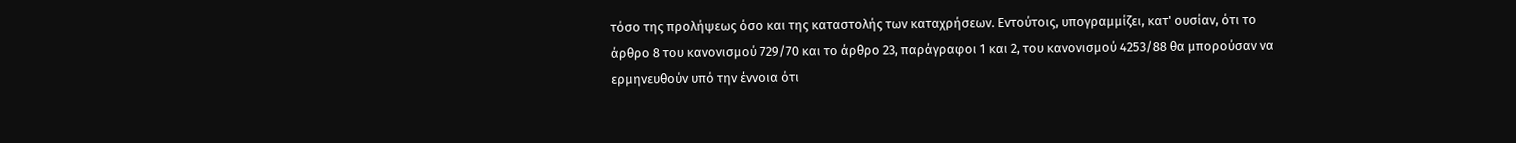τόσο της προλήψεως όσο και της καταστολής των καταχρήσεων. Εντούτοις, υπογραμμίζει, κατ' ουσίαν, ότι το άρθρο 8 του κανονισμού 729/70 και το άρθρο 23, παράγραφοι 1 και 2, του κανονισμού 4253/88 θα μπορούσαν να ερμηνευθούν υπό την έννοια ότι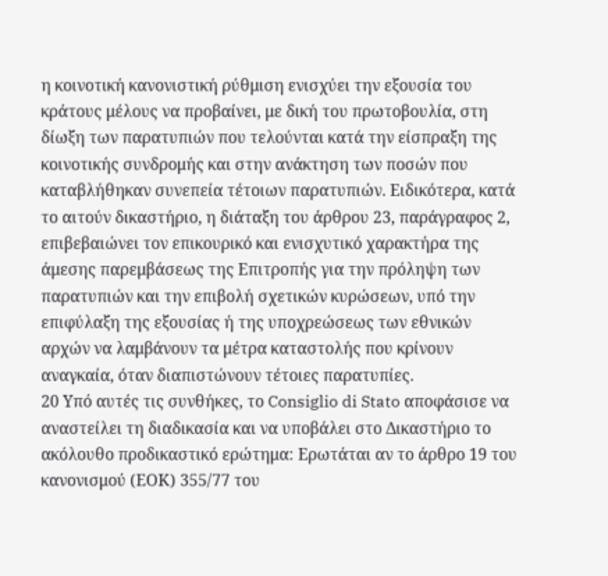η κοινοτική κανονιστική ρύθμιση ενισχύει την εξουσία του κράτους μέλους να προβαίνει, με δική του πρωτοβουλία, στη δίωξη των παρατυπιών που τελούνται κατά την είσπραξη της κοινοτικής συνδρομής και στην ανάκτηση των ποσών που καταβλήθηκαν συνεπεία τέτοιων παρατυπιών. Ειδικότερα, κατά το αιτούν δικαστήριο, η διάταξη του άρθρου 23, παράγραφος 2, επιβεβαιώνει τον επικουρικό και ενισχυτικό χαρακτήρα της άμεσης παρεμβάσεως της Επιτροπής για την πρόληψη των παρατυπιών και την επιβολή σχετικών κυρώσεων, υπό την επιφύλαξη της εξουσίας ή της υποχρεώσεως των εθνικών αρχών να λαμβάνουν τα μέτρα καταστολής που κρίνουν αναγκαία, όταν διαπιστώνουν τέτοιες παρατυπίες.
20 Υπό αυτές τις συνθήκες, το Consiglio di Stato αποφάσισε να αναστείλει τη διαδικασία και να υποβάλει στο Δικαστήριο το ακόλουθο προδικαστικό ερώτημα: Ερωτάται αν το άρθρο 19 του κανονισμού (ΕΟΚ) 355/77 του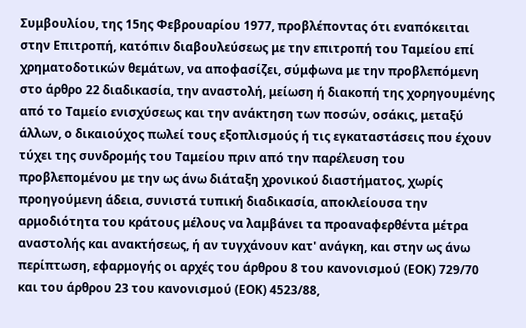Συμβουλίου, της 15ης Φεβρουαρίου 1977, προβλέποντας ότι εναπόκειται στην Επιτροπή, κατόπιν διαβουλεύσεως με την επιτροπή του Ταμείου επί χρηματοδοτικών θεμάτων, να αποφασίζει, σύμφωνα με την προβλεπόμενη στο άρθρο 22 διαδικασία, την αναστολή, μείωση ή διακοπή της χορηγουμένης από το Ταμείο ενισχύσεως και την ανάκτηση των ποσών, οσάκις, μεταξύ άλλων, ο δικαιούχος πωλεί τους εξοπλισμούς ή τις εγκαταστάσεις που έχουν τύχει της συνδρομής του Ταμείου πριν από την παρέλευση του προβλεπομένου με την ως άνω διάταξη χρονικού διαστήματος, χωρίς προηγούμενη άδεια, συνιστά τυπική διαδικασία, αποκλείουσα την αρμοδιότητα του κράτους μέλους να λαμβάνει τα προαναφερθέντα μέτρα αναστολής και ανακτήσεως, ή αν τυγχάνουν κατ' ανάγκη, και στην ως άνω περίπτωση, εφαρμογής οι αρχές του άρθρου 8 του κανονισμού (ΕΟΚ) 729/70 και του άρθρου 23 του κανονισμού (ΕΟΚ) 4523/88,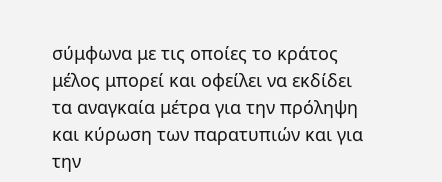σύμφωνα με τις οποίες το κράτος μέλος μπορεί και οφείλει να εκδίδει τα αναγκαία μέτρα για την πρόληψη και κύρωση των παρατυπιών και για την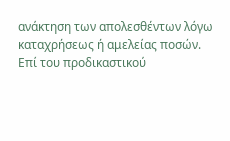ανάκτηση των απολεσθέντων λόγω καταχρήσεως ή αμελείας ποσών.
Επί του προδικαστικού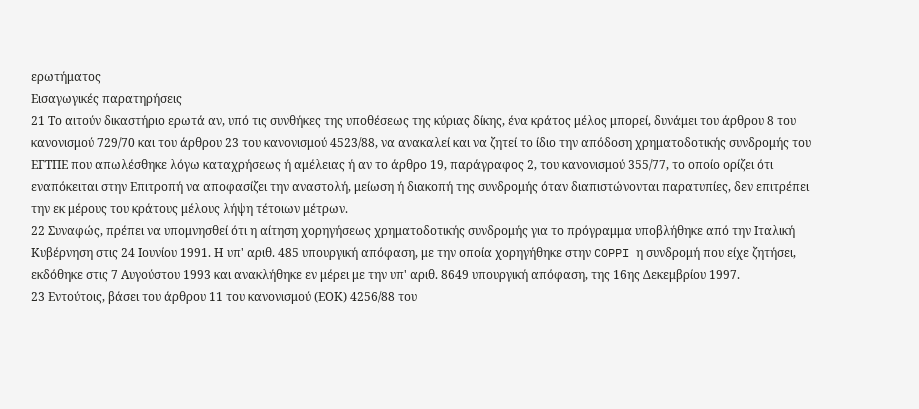ερωτήματος
Εισαγωγικές παρατηρήσεις
21 Το αιτούν δικαστήριο ερωτά αν, υπό τις συνθήκες της υποθέσεως της κύριας δίκης, ένα κράτος μέλος μπορεί, δυνάμει του άρθρου 8 του κανονισμού 729/70 και του άρθρου 23 του κανονισμού 4523/88, να ανακαλεί και να ζητεί το ίδιο την απόδοση χρηματοδοτικής συνδρομής του ΕΓΤΠΕ που απωλέσθηκε λόγω καταχρήσεως ή αμέλειας ή αν το άρθρο 19, παράγραφος 2, του κανονισμού 355/77, το οποίο ορίζει ότι εναπόκειται στην Επιτροπή να αποφασίζει την αναστολή, μείωση ή διακοπή της συνδρομής όταν διαπιστώνονται παρατυπίες, δεν επιτρέπει την εκ μέρους του κράτους μέλους λήψη τέτοιων μέτρων.
22 Συναφώς, πρέπει να υπομνησθεί ότι η αίτηση χορηγήσεως χρηματοδοτικής συνδρομής για το πρόγραμμα υποβλήθηκε από την Ιταλική Κυβέρνηση στις 24 Ιουνίου 1991. Η υπ' αριθ. 485 υπουργική απόφαση, με την οποία χορηγήθηκε στην COPPI η συνδρομή που είχε ζητήσει, εκδόθηκε στις 7 Αυγούστου 1993 και ανακλήθηκε εν μέρει με την υπ' αριθ. 8649 υπουργική απόφαση, της 16ης Δεκεμβρίου 1997.
23 Εντούτοις, βάσει του άρθρου 11 του κανονισμού (ΕΟΚ) 4256/88 του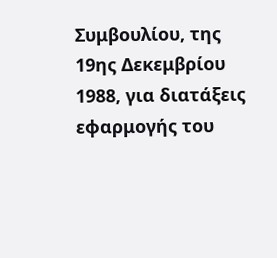Συμβουλίου, της 19ης Δεκεμβρίου 1988, για διατάξεις εφαρμογής του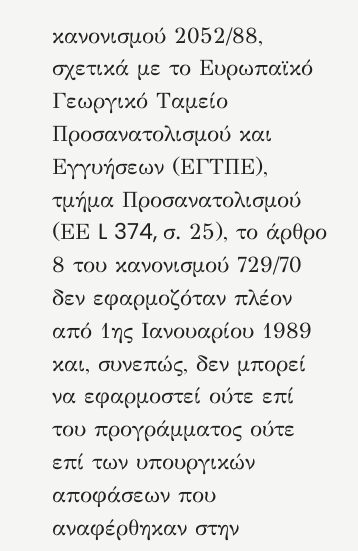κανονισμού 2052/88, σχετικά με το Ευρωπαϊκό Γεωργικό Ταμείο Προσανατολισμού και Εγγυήσεων (ΕΓΤΠΕ), τμήμα Προσανατολισμού (ΕΕ L 374, σ. 25), το άρθρο 8 του κανονισμού 729/70 δεν εφαρμοζόταν πλέον από 1ης Ιανουαρίου 1989 και, συνεπώς, δεν μπορεί να εφαρμοστεί ούτε επί του προγράμματος ούτε επί των υπουργικών αποφάσεων που αναφέρθηκαν στην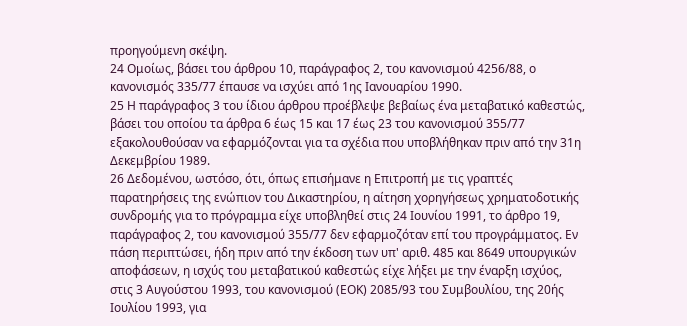προηγούμενη σκέψη.
24 Ομοίως, βάσει του άρθρου 10, παράγραφος 2, του κανονισμού 4256/88, ο κανονισμός 335/77 έπαυσε να ισχύει από 1ης Ιανουαρίου 1990.
25 Η παράγραφος 3 του ίδιου άρθρου προέβλεψε βεβαίως ένα μεταβατικό καθεστώς, βάσει του οποίου τα άρθρα 6 έως 15 και 17 έως 23 του κανονισμού 355/77 εξακολουθούσαν να εφαρμόζονται για τα σχέδια που υποβλήθηκαν πριν από την 31η Δεκεμβρίου 1989.
26 Δεδομένου, ωστόσο, ότι, όπως επισήμανε η Επιτροπή με τις γραπτές παρατηρήσεις της ενώπιον του Δικαστηρίου, η αίτηση χορηγήσεως χρηματοδοτικής συνδρομής για το πρόγραμμα είχε υποβληθεί στις 24 Ιουνίου 1991, το άρθρο 19, παράγραφος 2, του κανονισμού 355/77 δεν εφαρμοζόταν επί του προγράμματος. Εν πάση περιπτώσει, ήδη πριν από την έκδοση των υπ' αριθ. 485 και 8649 υπουργικών αποφάσεων, η ισχύς του μεταβατικού καθεστώς είχε λήξει με την έναρξη ισχύος, στις 3 Αυγούστου 1993, του κανονισμού (ΕΟΚ) 2085/93 του Συμβουλίου, της 20ής Ιουλίου 1993, για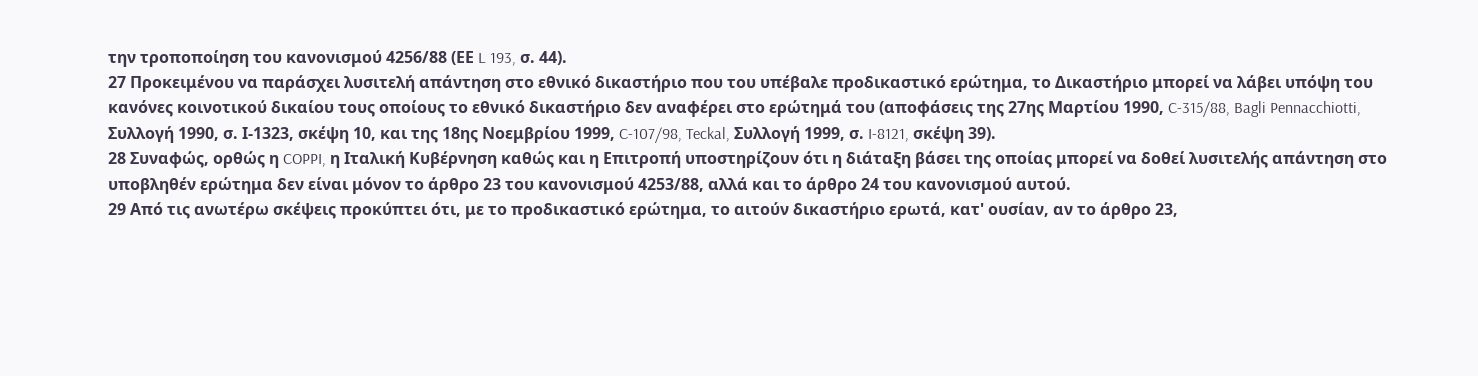την τροποποίηση του κανονισμού 4256/88 (ΕΕ L 193, σ. 44).
27 Προκειμένου να παράσχει λυσιτελή απάντηση στο εθνικό δικαστήριο που του υπέβαλε προδικαστικό ερώτημα, το Δικαστήριο μπορεί να λάβει υπόψη του κανόνες κοινοτικού δικαίου τους οποίους το εθνικό δικαστήριο δεν αναφέρει στο ερώτημά του (αποφάσεις της 27ης Μαρτίου 1990, C-315/88, Bagli Pennacchiotti, Συλλογή 1990, σ. Ι-1323, σκέψη 10, και της 18ης Νοεμβρίου 1999, C-107/98, Teckal, Συλλογή 1999, σ. I-8121, σκέψη 39).
28 Συναφώς, ορθώς η COPPI, η Ιταλική Κυβέρνηση καθώς και η Επιτροπή υποστηρίζουν ότι η διάταξη βάσει της οποίας μπορεί να δοθεί λυσιτελής απάντηση στο υποβληθέν ερώτημα δεν είναι μόνον το άρθρο 23 του κανονισμού 4253/88, αλλά και το άρθρο 24 του κανονισμού αυτού.
29 Από τις ανωτέρω σκέψεις προκύπτει ότι, με το προδικαστικό ερώτημα, το αιτούν δικαστήριο ερωτά, κατ' ουσίαν, αν το άρθρο 23,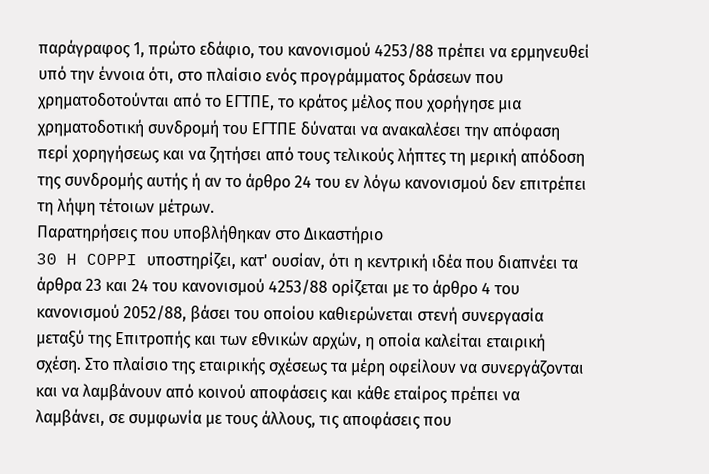παράγραφος 1, πρώτο εδάφιο, του κανονισμού 4253/88 πρέπει να ερμηνευθεί υπό την έννοια ότι, στο πλαίσιο ενός προγράμματος δράσεων που χρηματοδοτούνται από το ΕΓΤΠΕ, το κράτος μέλος που χορήγησε μια χρηματοδοτική συνδρομή του ΕΓΤΠΕ δύναται να ανακαλέσει την απόφαση περί χορηγήσεως και να ζητήσει από τους τελικούς λήπτες τη μερική απόδοση της συνδρομής αυτής ή αν το άρθρο 24 του εν λόγω κανονισμού δεν επιτρέπει τη λήψη τέτοιων μέτρων.
Παρατηρήσεις που υποβλήθηκαν στο Δικαστήριο
30 H COPPI υποστηρίζει, κατ' ουσίαν, ότι η κεντρική ιδέα που διαπνέει τα άρθρα 23 και 24 του κανονισμού 4253/88 ορίζεται με το άρθρο 4 του κανονισμού 2052/88, βάσει του οποίου καθιερώνεται στενή συνεργασία μεταξύ της Επιτροπής και των εθνικών αρχών, η οποία καλείται εταιρική σχέση. Στο πλαίσιο της εταιρικής σχέσεως τα μέρη οφείλουν να συνεργάζονται και να λαμβάνουν από κοινού αποφάσεις και κάθε εταίρος πρέπει να λαμβάνει, σε συμφωνία με τους άλλους, τις αποφάσεις που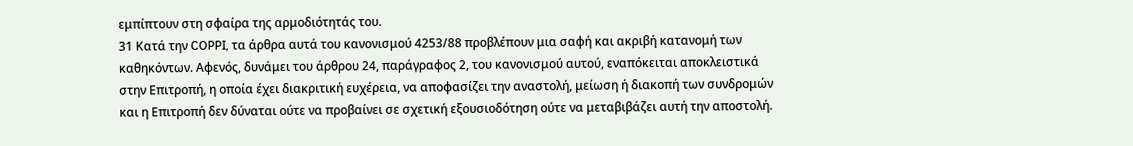εμπίπτουν στη σφαίρα της αρμοδιότητάς του.
31 Κατά την COPPI, τα άρθρα αυτά του κανονισμού 4253/88 προβλέπουν μια σαφή και ακριβή κατανομή των καθηκόντων. Αφενός, δυνάμει του άρθρου 24, παράγραφος 2, του κανονισμού αυτού, εναπόκειται αποκλειστικά στην Επιτροπή, η οποία έχει διακριτική ευχέρεια, να αποφασίζει την αναστολή, μείωση ή διακοπή των συνδρομών και η Επιτροπή δεν δύναται ούτε να προβαίνει σε σχετική εξουσιοδότηση ούτε να μεταβιβάζει αυτή την αποστολή.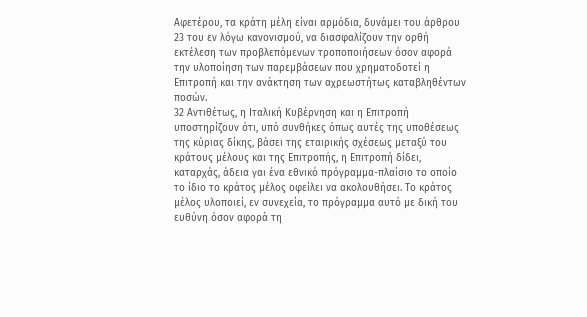Αφετέρου, τα κράτη μέλη είναι αρμόδια, δυνάμει του άρθρου 23 του εν λόγω κανονισμού, να διασφαλίζουν την ορθή εκτέλεση των προβλεπόμενων τροποποιήσεων όσον αφορά την υλοποίηση των παρεμβάσεων που χρηματοδοτεί η Επιτροπή και την ανάκτηση των αχρεωστήτως καταβληθέντων ποσών.
32 Αντιθέτως, η Ιταλική Κυβέρνηση και η Επιτροπή υποστηρίζουν ότι, υπό συνθήκες όπως αυτές της υποθέσεως της κύριας δίκης, βάσει της εταιρικής σχέσεως μεταξύ του κράτους μέλους και της Επιτροπής, η Επιτροπή δίδει, καταρχάς, άδεια γαι ένα εθνικό πρόγραμμα-πλαίσιο το οποίο το ίδιο το κράτος μέλος οφείλει να ακολουθήσει. Το κράτος μέλος υλοποιεί, εν συνεχεία, το πρόγραμμα αυτό με δική του ευθύνη όσον αφορά τη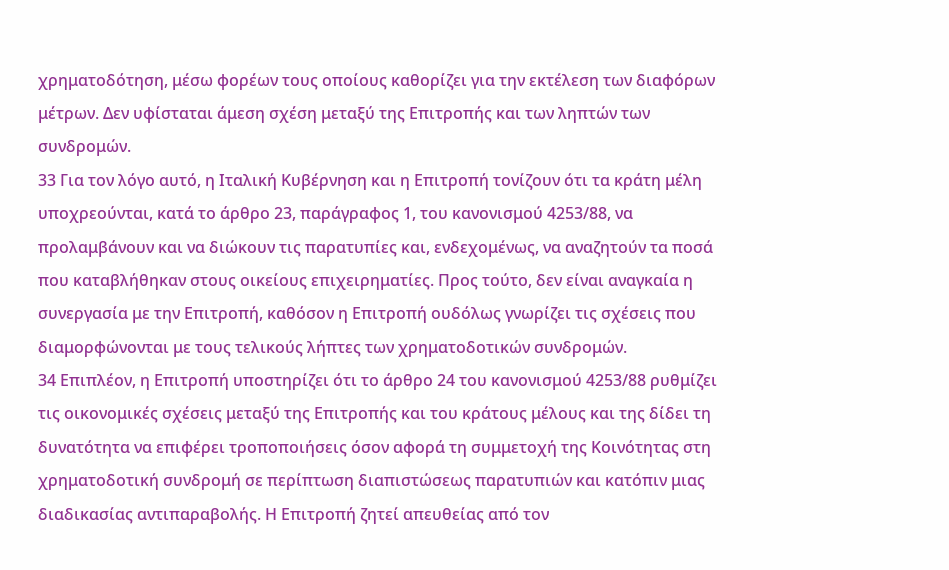χρηματοδότηση, μέσω φορέων τους οποίους καθορίζει για την εκτέλεση των διαφόρων μέτρων. Δεν υφίσταται άμεση σχέση μεταξύ της Επιτροπής και των ληπτών των συνδρομών.
33 Για τον λόγο αυτό, η Ιταλική Κυβέρνηση και η Επιτροπή τονίζουν ότι τα κράτη μέλη υποχρεούνται, κατά το άρθρο 23, παράγραφος 1, του κανονισμού 4253/88, να προλαμβάνουν και να διώκουν τις παρατυπίες και, ενδεχομένως, να αναζητούν τα ποσά που καταβλήθηκαν στους οικείους επιχειρηματίες. Προς τούτο, δεν είναι αναγκαία η συνεργασία με την Επιτροπή, καθόσον η Επιτροπή ουδόλως γνωρίζει τις σχέσεις που διαμορφώνονται με τους τελικούς λήπτες των χρηματοδοτικών συνδρομών.
34 Επιπλέον, η Επιτροπή υποστηρίζει ότι το άρθρο 24 του κανονισμού 4253/88 ρυθμίζει τις οικονομικές σχέσεις μεταξύ της Επιτροπής και του κράτους μέλους και της δίδει τη δυνατότητα να επιφέρει τροποποιήσεις όσον αφορά τη συμμετοχή της Κοινότητας στη χρηματοδοτική συνδρομή σε περίπτωση διαπιστώσεως παρατυπιών και κατόπιν μιας διαδικασίας αντιπαραβολής. Η Επιτροπή ζητεί απευθείας από τον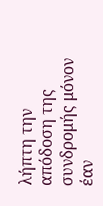λήπτη την απόδοση της συνδρομής μόνον έαν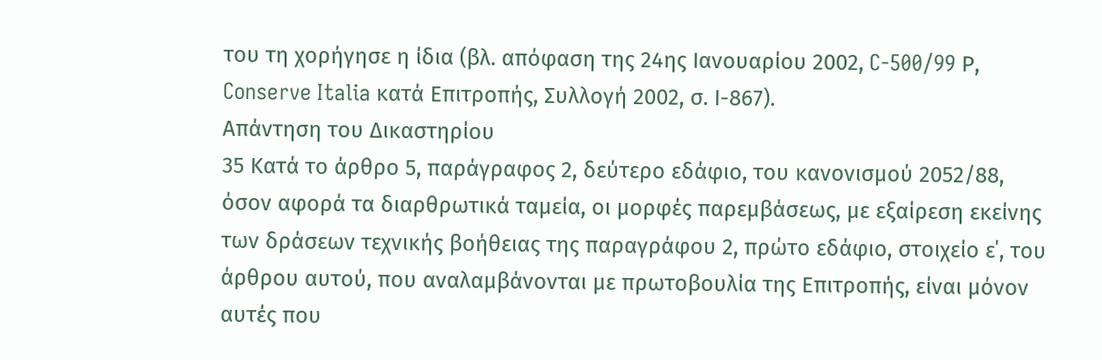του τη χορήγησε η ίδια (βλ. απόφαση της 24ης Ιανουαρίου 2002, C-500/99 Ρ, Conserve Italia κατά Επιτροπής, Συλλογή 2002, σ. Ι-867).
Απάντηση του Δικαστηρίου
35 Κατά το άρθρο 5, παράγραφος 2, δεύτερο εδάφιο, του κανονισμού 2052/88, όσον αφορά τα διαρθρωτικά ταμεία, οι μορφές παρεμβάσεως, με εξαίρεση εκείνης των δράσεων τεχνικής βοήθειας της παραγράφου 2, πρώτο εδάφιο, στοιχείο ε΄, του άρθρου αυτού, που αναλαμβάνονται με πρωτοβουλία της Επιτροπής, είναι μόνον αυτές που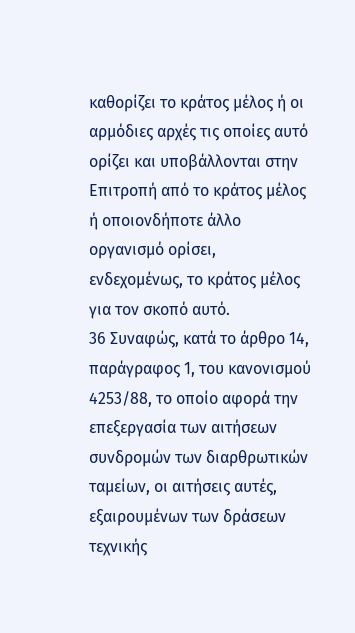καθορίζει το κράτος μέλος ή οι αρμόδιες αρχές τις οποίες αυτό ορίζει και υποβάλλονται στην Επιτροπή από το κράτος μέλος ή οποιονδήποτε άλλο οργανισμό ορίσει, ενδεχομένως, το κράτος μέλος για τον σκοπό αυτό.
36 Συναφώς, κατά το άρθρο 14, παράγραφος 1, του κανονισμού 4253/88, το οποίο αφορά την επεξεργασία των αιτήσεων συνδρομών των διαρθρωτικών ταμείων, οι αιτήσεις αυτές, εξαιρουμένων των δράσεων τεχνικής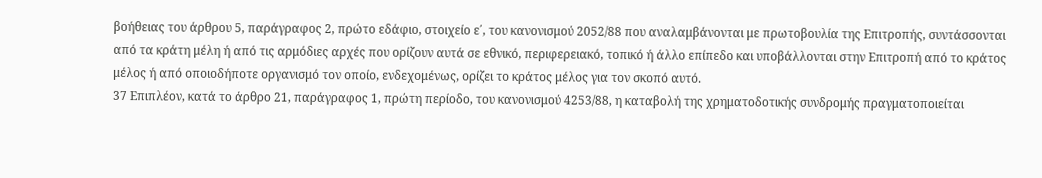βοήθειας του άρθρου 5, παράγραφος 2, πρώτο εδάφιο, στοιχείο ε΄, του κανονισμού 2052/88 που αναλαμβάνονται με πρωτοβουλία της Επιτροπής, συντάσσονται από τα κράτη μέλη ή από τις αρμόδιες αρχές που ορίζουν αυτά σε εθνικό, περιφερειακό, τοπικό ή άλλο επίπεδο και υποβάλλονται στην Επιτροπή από το κράτος μέλος ή από οποιοδήποτε οργανισμό τον οποίο, ενδεχομένως, ορίζει το κράτος μέλος για τον σκοπό αυτό.
37 Επιπλέον, κατά το άρθρο 21, παράγραφος 1, πρώτη περίοδο, του κανονισμού 4253/88, η καταβολή της χρηματοδοτικής συνδρομής πραγματοποιείται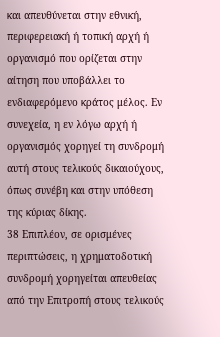και απευθύνεται στην εθνική, περιφερειακή ή τοπική αρχή ή οργανισμό που ορίζεται στην αίτηση που υποβάλλει το ενδιαφερόμενο κράτος μέλος. Εν συνεχεία, η εν λόγω αρχή ή οργανισμός χορηγεί τη συνδρομή αυτή στους τελικούς δικαιούχους, όπως συνέβη και στην υπόθεση της κύριας δίκης.
38 Επιπλέον, σε ορισμένες περιπτώσεις, η χρηματοδοτική συνδρομή χορηγείται απευθείας από την Επιτροπή στους τελικούς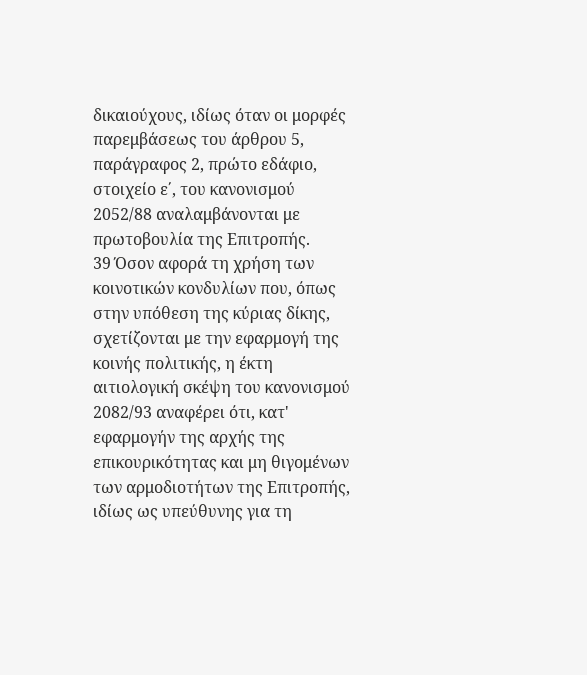δικαιούχους, ιδίως όταν οι μορφές παρεμβάσεως του άρθρου 5, παράγραφος 2, πρώτο εδάφιο, στοιχείο ε΄, του κανονισμού 2052/88 αναλαμβάνονται με πρωτοβουλία της Επιτροπής.
39 Όσον αφορά τη χρήση των κοινοτικών κονδυλίων που, όπως στην υπόθεση της κύριας δίκης, σχετίζονται με την εφαρμογή της κοινής πολιτικής, η έκτη αιτιολογική σκέψη του κανονισμού 2082/93 αναφέρει ότι, κατ' εφαρμογήν της αρχής της επικουρικότητας και μη θιγομένων των αρμοδιοτήτων της Επιτροπής, ιδίως ως υπεύθυνης για τη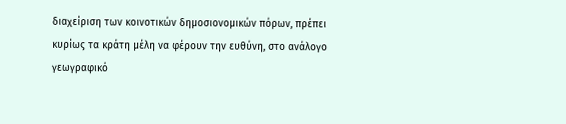διαχείριση των κοινοτικών δημοσιονομικών πόρων, πρέπει κυρίως τα κράτη μέλη να φέρουν την ευθύνη, στο ανάλογο γεωγραφικό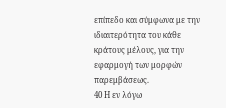επίπεδο και σύμφωνα με την ιδιαιτερότητα του κάθε κράτους μέλους, για την εφαρμογή των μορφών παρεμβάσεως.
40 Η εν λόγω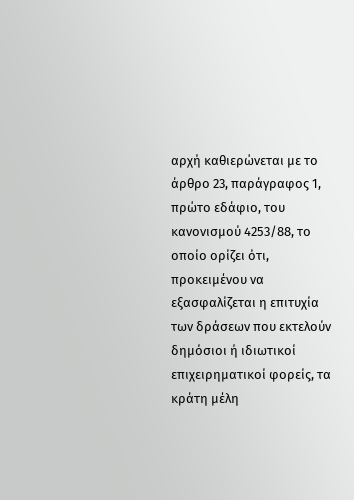αρχή καθιερώνεται με το άρθρο 23, παράγραφος 1, πρώτο εδάφιο, του κανονισμού 4253/88, το οποίο ορίζει ότι, προκειμένου να εξασφαλίζεται η επιτυχία των δράσεων που εκτελούν δημόσιοι ή ιδιωτικοί επιχειρηματικοί φορείς, τα κράτη μέλη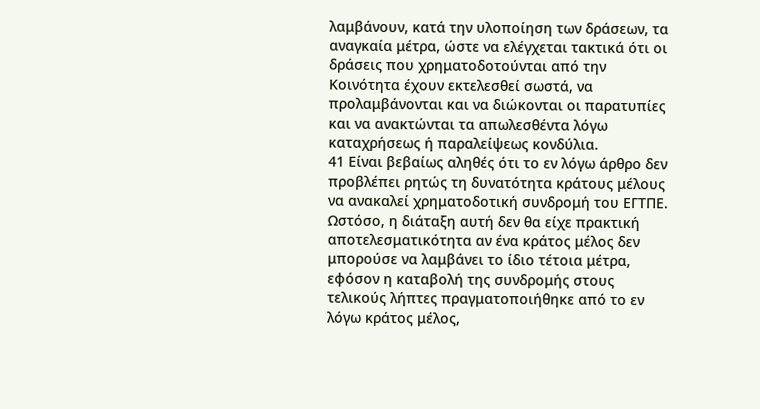λαμβάνουν, κατά την υλοποίηση των δράσεων, τα αναγκαία μέτρα, ώστε να ελέγχεται τακτικά ότι οι δράσεις που χρηματοδοτούνται από την Κοινότητα έχουν εκτελεσθεί σωστά, να προλαμβάνονται και να διώκονται οι παρατυπίες και να ανακτώνται τα απωλεσθέντα λόγω καταχρήσεως ή παραλείψεως κονδύλια.
41 Είναι βεβαίως αληθές ότι το εν λόγω άρθρο δεν προβλέπει ρητώς τη δυνατότητα κράτους μέλους να ανακαλεί χρηματοδοτική συνδρομή του ΕΓΤΠΕ. Ωστόσο, η διάταξη αυτή δεν θα είχε πρακτική αποτελεσματικότητα αν ένα κράτος μέλος δεν μπορούσε να λαμβάνει το ίδιο τέτοια μέτρα, εφόσον η καταβολή της συνδρομής στους τελικούς λήπτες πραγματοποιήθηκε από το εν λόγω κράτος μέλος,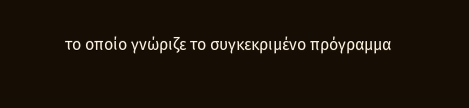το οποίο γνώριζε το συγκεκριμένο πρόγραμμα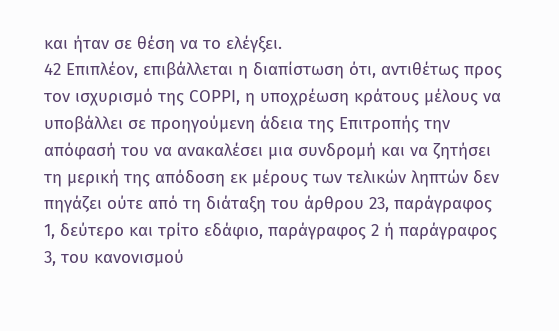και ήταν σε θέση να το ελέγξει.
42 Επιπλέον, επιβάλλεται η διαπίστωση ότι, αντιθέτως προς τον ισχυρισμό της COPPI, η υποχρέωση κράτους μέλους να υποβάλλει σε προηγούμενη άδεια της Επιτροπής την απόφασή του να ανακαλέσει μια συνδρομή και να ζητήσει τη μερική της απόδοση εκ μέρους των τελικών ληπτών δεν πηγάζει ούτε από τη διάταξη του άρθρου 23, παράγραφος 1, δεύτερο και τρίτο εδάφιο, παράγραφος 2 ή παράγραφος 3, του κανονισμού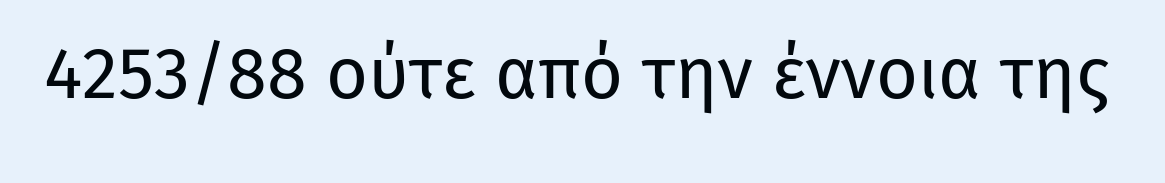4253/88 ούτε από την έννοια της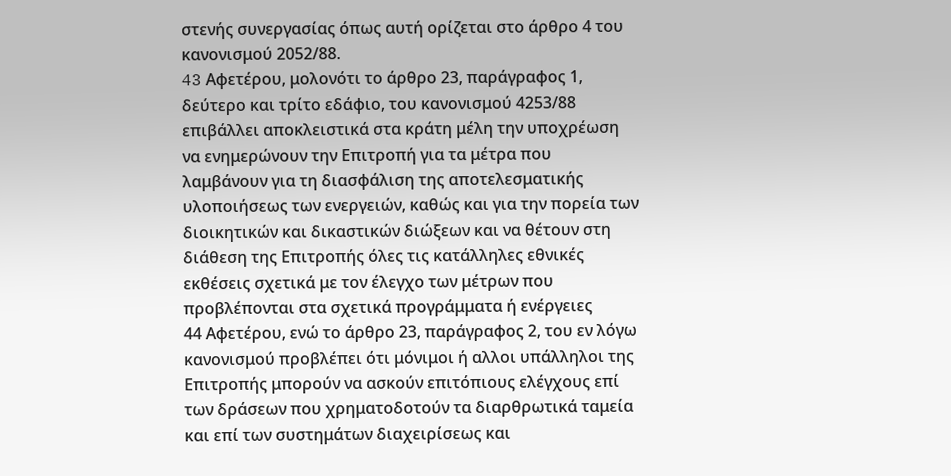στενής συνεργασίας όπως αυτή ορίζεται στο άρθρο 4 του κανονισμού 2052/88.
43 Aφετέρου, μολονότι το άρθρο 23, παράγραφος 1, δεύτερο και τρίτο εδάφιο, του κανονισμού 4253/88 επιβάλλει αποκλειστικά στα κράτη μέλη την υποχρέωση να ενημερώνουν την Επιτροπή για τα μέτρα που λαμβάνουν για τη διασφάλιση της αποτελεσματικής υλοποιήσεως των ενεργειών, καθώς και για την πορεία των διοικητικών και δικαστικών διώξεων και να θέτουν στη διάθεση της Επιτροπής όλες τις κατάλληλες εθνικές εκθέσεις σχετικά με τον έλεγχο των μέτρων που προβλέπονται στα σχετικά προγράμματα ή ενέργειες
44 Αφετέρου, ενώ το άρθρο 23, παράγραφος 2, του εν λόγω κανονισμού προβλέπει ότι μόνιμοι ή αλλοι υπάλληλοι της Επιτροπής μπορούν να ασκούν επιτόπιους ελέγχους επί των δράσεων που χρηματοδοτούν τα διαρθρωτικά ταμεία και επί των συστημάτων διαχειρίσεως και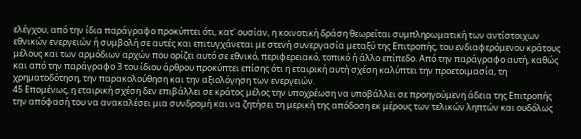ελέγχου, από την ίδια παράγραφο προκύπτει ότι, κατ' ουσίαν, η κοινοτική δράση θεωρείται συμπληρωματική των αντίστοιχων εθνικών ενεργειών ή συμβολή σε αυτές και επιτυγχάνεται με στενή συνεργασία μεταξύ της Επιτροπής, του ενδιαφερόμενου κράτους μέλους και των αρμόδιων αρχών που ορίζει αυτό σε εθνικό, περιφερειακό, τοπικό ή άλλο επίπεδο. Από την παράγραφο αυτή, καθώς και από την παράγραφο 3 του ίδιου άρθρου προκύπτει επίσης ότι η εταιρική αυτή σχέση καλύπτει την προετοιμασία, τη χρηματοδότηση, την παρακολούθηση και την αξιολόγηση των ενεργειών.
45 Επομένως, η εταιρική σχέση δεν επιβάλλει σε κράτος μέλος την υποχρέωση να υποβάλλει σε προηγούμενη άδεια της Επιτροπής την απόφασή του να ανακαλέσει μια συνδρομή και να ζητήσει τη μερική της απόδοση εκ μέρους των τελικών ληπτών και ουδόλως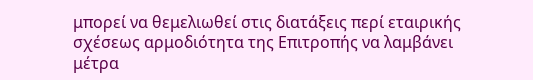μπορεί να θεμελιωθεί στις διατάξεις περί εταιρικής σχέσεως αρμοδιότητα της Επιτροπής να λαμβάνει μέτρα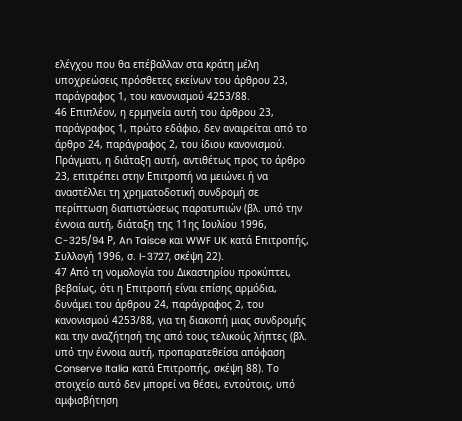ελέγχου που θα επέβαλλαν στα κράτη μέλη υποχρεώσεις πρόσθετες εκείνων του άρθρου 23, παράγραφος 1, του κανονισμού 4253/88.
46 Επιπλέον, η ερμηνεία αυτή του άρθρου 23, παράγραφος 1, πρώτο εδάφιο, δεν αναιρείται από το άρθρο 24, παράγραφος 2, του ίδιου κανονισμού. Πράγματι, η διάταξη αυτή, αντιθέτως προς το άρθρο 23, επιτρέπει στην Επιτροπή να μειώνει ή να αναστέλλει τη χρηματοδοτική συνδρομή σε περίπτωση διαπιστώσεως παρατυπιών (βλ. υπό την έννοια αυτή, διάταξη της 11ης Ιουλίου 1996, C-325/94 Ρ, An Taisce και WWF UK κατά Επιτροπής, Συλλογή 1996, σ. I-3727, σκέψη 22).
47 Από τη νομολογία του Δικαστηρίου προκύπτει, βεβαίως, ότι η Επιτροπή είναι επίσης αρμόδια, δυνάμει του άρθρου 24, παράγραφος 2, του κανονισμού 4253/88, για τη διακοπή μιας συνδρομής και την αναζήτησή της από τους τελικούς λήπτες (βλ. υπό την έννοια αυτή, προπαρατεθείσα απόφαση Conserve Italia κατά Επιτροπής, σκέψη 88). Το στοιχείο αυτό δεν μπορεί να θέσει, εντούτοις, υπό αμφισβήτηση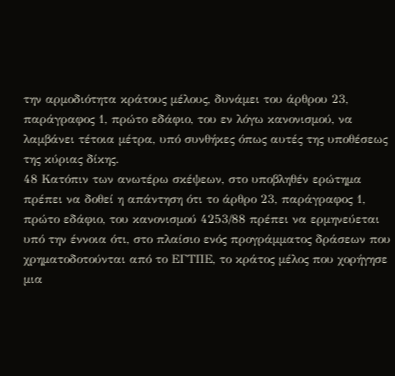την αρμοδιότητα κράτους μέλους, δυνάμει του άρθρου 23, παράγραφος 1, πρώτο εδάφιο, του εν λόγω κανονισμού, να λαμβάνει τέτοια μέτρα, υπό συνθήκες όπως αυτές της υποθέσεως της κύριας δίκης.
48 Κατόπιν των ανωτέρω σκέψεων, στο υποβληθέν ερώτημα πρέπει να δοθεί η απάντηση ότι το άρθρο 23, παράγραφος 1, πρώτο εδάφιο, του κανονισμού 4253/88 πρέπει να ερμηνεύεται υπό την έννοια ότι, στο πλαίσιο ενός προγράμματος δράσεων που χρηματοδοτούνται από το ΕΓΤΠΕ, το κράτος μέλος που χορήγησε μια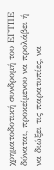χρηματοδοτική συνδρομή του ΕΓΤΠΕ δύναται, προκείμενου να προλάβει ή να διώξει τις παρατυπίες, να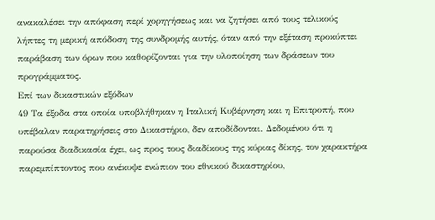ανακαλέσει την απόφαση περί χορηγήσεως και να ζητήσει από τους τελικούς λήπτες τη μερική απόδοση της συνδρομής αυτής, όταν από την εξέταση προκύπτει παράβαση των όρων που καθορίζονται για την υλοποίηση των δράσεων του προγράμματος.
Επί των δικαστικών εξόδων
49 Τα έξοδα στα οποία υποβλήθηκαν η Ιταλική Κυβέρνηση και η Επιτροπή, που υπέβαλαν παρατηρήσεις στο Δικαστήριο, δεν αποδίδονται. Δεδομένου ότι η παρούσα διαδικασία έχει, ως προς τους διαδίκους της κύριας δίκης, τον χαρακτήρα παρεμπίπτοντος που ανέκυψε ενώπιον του εθνικού δικαστηρίου,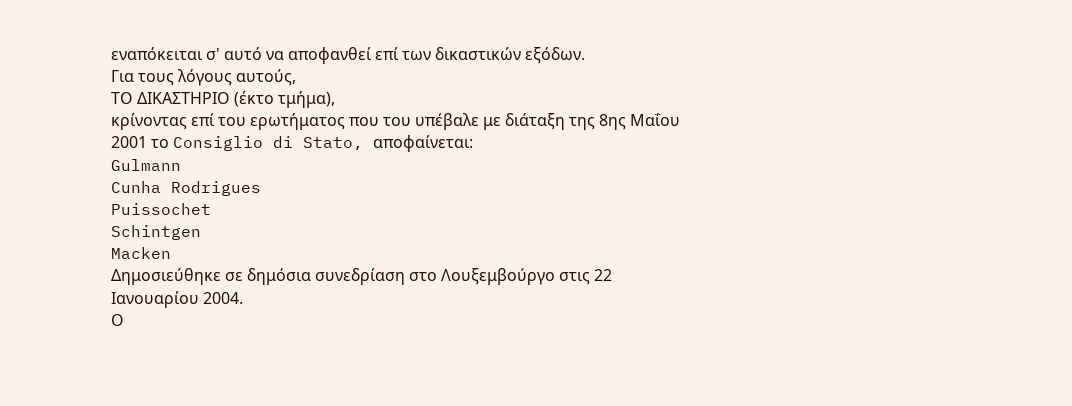εναπόκειται σ' αυτό να αποφανθεί επί των δικαστικών εξόδων.
Για τους λόγους αυτούς,
ΤΟ ΔΙΚΑΣΤΗΡΙΟ (έκτο τμήμα),
κρίνοντας επί του ερωτήματος που του υπέβαλε με διάταξη της 8ης Μαΐου 2001 το Consiglio di Stato, αποφαίνεται:
Gulmann
Cunha Rodrigues
Puissochet
Schintgen
Macken
Δημοσιεύθηκε σε δημόσια συνεδρίαση στο Λουξεμβούργο στις 22 Ιανουαρίου 2004.
Ο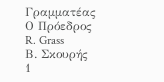Γραμματέας
Ο Πρόεδρος
R. Grass
Β. Σκουρής
1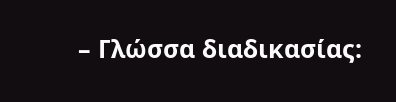– Γλώσσα διαδικασίας: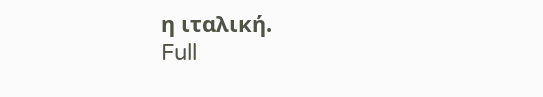η ιταλική.
Full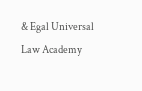& Egal Universal Law Academy